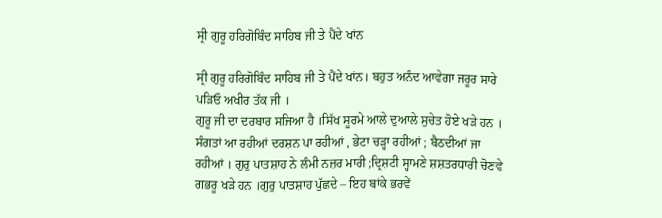ਸ੍ਰੀ ਗੁਰੂ ਹਰਿਗੋਬਿੰਦ ਸਾਹਿਬ ਜੀ ਤੇ ਪੈਂਦੇ ਖਾਂਨ

ਸ੍ਰੀ ਗੁਰੂ ਹਰਿਗੋਬਿੰਦ ਸਾਹਿਬ ਜੀ ਤੇ ਪੈਂਦੇ ਖਾਂਨ। ਬਹੁਤ ਅਨੰਦ ਆਵੇਗਾ ਜਰੂਰ ਸਾਰੇ ਪੜਿਓ ਅਖੀਰ ਤੱਕ ਜੀ ।
ਗੁਰੂ ਜੀ ਦਾ ਦਰਬਾਰ ਸਜਿਆ ਹੈ ।ਸਿੱਖ ਸੂਰਮੇ ਆਲੇ ਦੁਆਲੇ ਸੁਚੇਤ ਹੋਏ ਖੜੇ ਹਨ । ਸੰਗਤਾਂ ਆ ਰਹੀਆਂ ਦਰਸ਼ਨ ਪਾ ਰਹੀਆਂ , ਭੇਟਾ ਚੜ੍ਹਾ ਰਹੀਆਂ ; ਬੈਠਦੀਆਂ ਜਾ ਰਹੀਆਂ । ਗੁਰੁ ਪਾਤਸ਼ਾਹ ਨੇ ਲੰਮੀ ਨਜ਼ਰ ਮਾਰੀ ;ਦ੍ਰਿਸ਼ਟੀ ਸ੍ਹਾਮਣੇ ਸ਼ਸ਼ਤਰਧਾਰੀ ਚੋਣਵੇ ਗਭਰੂ ਖੜੇ ਹਨ ।ਗੁਰੁ ਪਾਤਸ਼ਾਹ ਪੁੱਛਦੇ – ਇਹ ਬਾਂਕੇ ਭਰਵੇਂ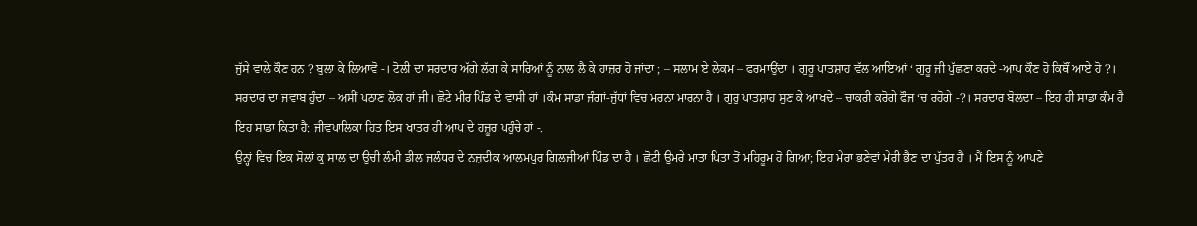ਜੁੱਸੇ ਵਾਲੇ ਕੌਣ ਹਨ ? ਬੁਲਾ ਕੇ ਲਿਆਵੋ -। ਟੋਲੀ ਦਾ ਸਰਦਾਰ ਅੱਗੇ ਲੱਗ ਕੇ ਸਾਰਿਆਂ ਨੂੰ ਨਾਲ ਲੈ ਕੇ ਹਾਜ਼ਰ ਹੋ ਜਾਂਦਾ ; – ਸਲਾਮ ਏ ਲੇਕਮ – ਫਰਮਾਉਂਦਾ । ਗੁਰੂ ਪਾਤਸ਼ਾਹ ਵੱਲ ਆਇਆਂ ‘ ਗੁਰੂ ਜੀ ਪੁੱਛਣਾ ਕਰਦੇ -ਆਪ ਕੌਣ ਹੋ ਕਿਥੌਂ ਆਏ ਹੋ ?। ਸਰਦਾਰ ਦਾ ਜਵਾਬ ਹੁੰਦਾ – ਅਸੀਂ ਪਠਾਣ ਲੋਕ ਹਾਂ ਜੀ। ਛੋਟੇ ਮੀਰ ਪਿੰਡ ਦੇ ਵਾਸੀ ਹਾਂ ।ਕੰਮ ਸਾਡਾ ਜੰਗਾਂ-ਜੁੱਧਾਂ ਵਿਚ ਮਰਨਾ ਮਾਰਨਾ ਹੈ । ਗੁਰੁ ਪਾਤਸ਼ਾਹ ਸੁਣ ਕੇ ਆਖਦੇ – ਚਾਕਰੀ ਕਰੋਗੇ ਫੌਜ ‘ਚ ਰਹੋਗੇ -?। ਸਰਦਾਰ ਬੋਲਦਾ – ਇਹ ਹੀ ਸਾਡਾ ਕੰਮ ਹੈ ਇਹ ਸਾਡਾ ਕਿਤਾ ਹੈ: ਜੀਵਪਾਲਿਕਾ ਹਿਤ ਇਸ ਖਾਤਰ ਹੀ ਆਪ ਦੇ ਹਜ਼ੂਰ ਪਹੁੰਚੇ ਹਾਂ -.
ਉਨ੍ਹਾਂ ਵਿਚ ਇਕ ਸੋਲਾਂ ਕੁ ਸਾਲ ਦਾ ਉਚੀ ਲੰਮੀ ਡੀਲ ਜਲੰਧਰ ਦੇ ਨਜ਼ਦੀਕ ਆਲਮਪੁਰ ਗਿਲਜੀਆਂ ਪਿੰਡ ਦਾ ਹੈ । ਛੋਟੀ ਉਮਰੇ ਮਾਤਾ ਪਿਤਾ ਤੋਂ ਮਹਿਰੂਮ ਹੋ ਗਿਆ; ਇਹ ਮੇਰਾ ਭਣੇਵਾਂ ਮੇਰੀ ਭੈਣ ਦਾ ਪੁੱਤਰ ਹੈ । ਮੈਂ ਇਸ ਨੂੰ ਆਪਣੇ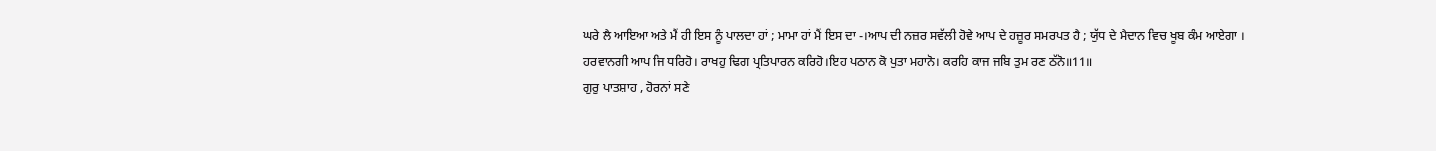ਘਰੇ ਲੈ ਆਇਆ ਅਤੇ ਮੈਂ ਹੀ ਇਸ ਨੂੰ ਪਾਲਦਾ ਹਾਂ ; ਮਾਮਾ ਹਾਂ ਮੈਂ ਇਸ ਦਾ -।ਆਪ ਦੀ ਨਜ਼ਰ ਸਵੱਲੀ ਹੋਵੇ ਆਪ ਦੇ ਹਜ਼ੂਰ ਸਮਰਪਤ ਹੈ ; ਯੁੱਧ ਦੇ ਮੈਦਾਨ ਵਿਚ ਖੂਬ ਕੰਮ ਆਏਗਾ ।
ਹਰਵਾਨਗੀ ਆਪ ਜਿ ਧਰਿਹੋ। ਰਾਖਹੁ ਢਿਗ ਪ੍ਰਤਿਪਾਰਨ ਕਰਿਹੋ।ਇਹ ਪਠਾਨ ਕੋ ਪੁਤਾ ਮਹਾਨੋ। ਕਰਹਿ ਕਾਜ ਜਬਿ ਤੁਮ ਰਣ ਠੱਨੋ॥11॥
ਗੁਰੁ ਪਾਤਸ਼ਾਹ , ਹੋਰਨਾਂ ਸਣੇ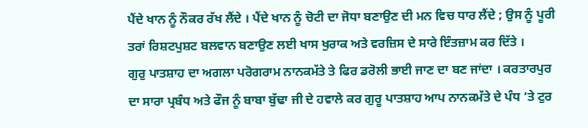ਪੈਂਦੇ ਖਾਨ ਨੂੰ ਨੌਕਰ ਰੱਖ ਲੈਂਦੇ । ਪੈਂਦੇ ਖਾਨ ਨੂੰ ਚੋਟੀ ਦਾ ਜੋਧਾ ਬਣਾਉਣ ਦੀ ਮਨ ਵਿਚ ਧਾਰ ਲੈਂਦੇ ; ਉਸ ਨੂੰ ਪੂਰੀ ਤਰਾਂ ਰਿਸ਼ਟਪੁਸ਼ਟ ਬਲਵਾਨ ਬਣਾਉਣ ਲਈ ਖਾਸ ਖੁਰਾਕ ਅਤੇ ਵਰਜ਼ਿਸ ਦੇ ਸਾਰੇ ਇੰਤਜ਼ਾਮ ਕਰ ਦਿੱਤੇ ।
ਗੁਰੁ ਪਾਤਸ਼ਾਹ ਦਾ ਅਗਲਾ ਪਰੋਗਰਾਮ ਨਾਨਕਮੱਤੇ ਤੇ ਫਿਰ ਡਰੋਲੀ ਭਾਈ ਜਾਣ ਦਾ ਬਣ ਜਾਂਦਾ । ਕਰਤਾਰਪੁਰ ਦਾ ਸਾਰਾ ਪ੍ਰਬੰਧ ਅਤੇ ਫੌਜ ਨੂੰ ਬਾਬਾ ਬੁੱਢਾ ਜੀ ਦੇ ਹਵਾਲੇ ਕਰ ਗੁਰੂ ਪਾਤਸ਼ਾਹ ਆਪ ਨਾਨਕਮੱਤੇ ਦੇ ਪੰਧ ‘ਤੇ ਟੁਰ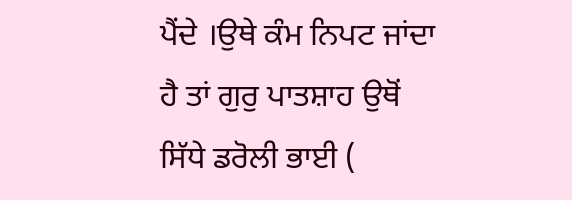ਪੈਂਦੇ ।ਉਥੇ ਕੰਮ ਨਿਪਟ ਜਾਂਦਾ ਹੈ ਤਾਂ ਗੁਰੁ ਪਾਤਸ਼ਾਹ ਉਥੋਂ ਸਿੱਧੇ ਡਰੋਲੀ ਭਾਈ (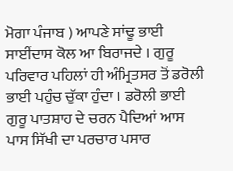ਮੋਗਾ ਪੰਜਾਬ ) ਆਪਣੇ ਸਾਂਢੂ ਭਾਈ ਸਾਈਂਦਾਸ ਕੋਲ ਆ ਬਿਰਾਜਦੇ । ਗੁਰੂ ਪਰਿਵਾਰ ਪਹਿਲਾਂ ਹੀ ਅੰਮ੍ਰਿਤਸਰ ਤੋਂ ਡਰੋਲੀ ਭਾਈ ਪਹੁੰਚ ਚੁੱਕਾ ਹੁੰਦਾ । ਡਰੋਲੀ ਭਾਈ ਗੁਰੂ ਪਾਤਸ਼ਾਹ ਦੇ ਚਰਨ ਪੈਦਿਆਂ ਆਸ ਪਾਸ ਸਿੱਖੀ ਦਾ ਪਰਚਾਰ ਪਸਾਰ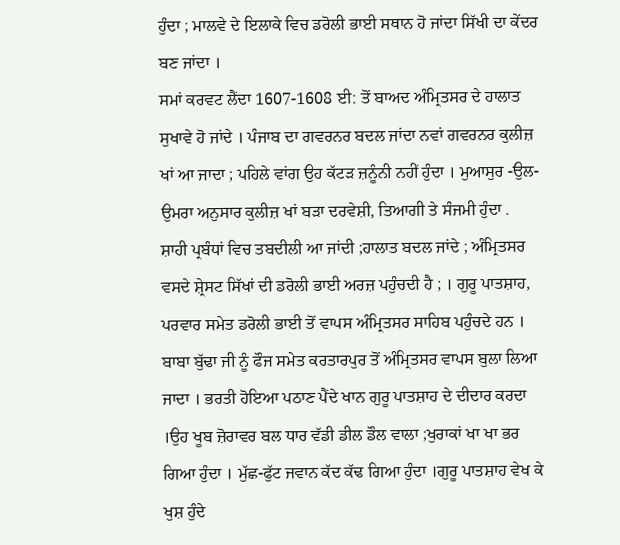ਹੁੰਦਾ ; ਮਾਲਵੇ ਦੇ ਇਲਾਕੇ ਵਿਚ ਡਰੋਲੀ ਭਾਈ ਸਥਾਨ ਹੋ ਜਾਂਦਾ ਸਿੱਖੀ ਦਾ ਕੇਂਦਰ ਬਣ ਜਾਂਦਾ ।
ਸਮਾਂ ਕਰਵਟ ਲੈਂਦਾ 1607-1608 ਈ: ਤੋਂ ਬਾਅਦ ਅੰਮ੍ਰਿਤਸਰ ਦੇ ਹਾਲਾਤ ਸੁਖਾਵੇ ਹੋ ਜਾਂਦੇ । ਪੰਜਾਬ ਦਾ ਗਵਰਨਰ ਬਦਲ ਜਾਂਦਾ ਨਵਾਂ ਗਵਰਨਰ ਕੁਲੀਜ਼ ਖਾਂ ਆ ਜਾਦਾ ; ਪਹਿਲੇ ਵਾਂਗ ਉਹ ਕੱਟੜ ਜ਼ਨੂੰਨੀ ਨਹੀਂ ਹੁੰਦਾ । ਮੁਆਸੁਰ -ਉਲ-ਉਮਰਾ ਅਨੁਸਾਰ ਕੁਲੀਜ਼ ਖਾਂ ਬੜਾ ਦਰਵੇਸ਼ੀ, ਤਿਆਗੀ ਤੇ ਸੰਜਮੀ ਹੁੰਦਾ .
ਸ਼ਾਹੀ ਪ੍ਰਬੰਧਾਂ ਵਿਚ ਤਬਦੀਲੀ ਆ ਜਾਂਦੀ ;ਹਾਲਾਤ ਬਦਲ ਜਾਂਦੇ ; ਅੰਮ੍ਰਿਤਸਰ ਵਸਦੇ ਸ਼੍ਰੇਸਟ ਸਿੱਖਾਂ ਦੀ ਡਰੋਲੀ ਭਾਈ ਅਰਜ਼ ਪਹੁੰਚਦੀ ਹੈ ; । ਗੁਰੂ ਪਾਤਸ਼ਾਹ, ਪਰਵਾਰ ਸਮੇਤ ਡਰੋਲੀ ਭਾਈ ਤੋਂ ਵਾਪਸ ਅੰਮ੍ਰਿਤਸਰ ਸਾਹਿਬ ਪਹੁੰਚਦੇ ਹਨ । ਬਾਬਾ ਬੁੱਢਾ ਜੀ ਨੂੰ ਫੌਜ ਸਮੇਤ ਕਰਤਾਰਪੁਰ ਤੋਂ ਅੰਮ੍ਰਿਤਸਰ ਵਾਪਸ ਬੁਲਾ ਲਿਆ ਜਾਦਾ । ਭਰਤੀ ਹੋਇਆ ਪਠਾਣ ਪੈਂਦੇ ਖਾਨ ਗੁਰੂ ਪਾਤਸ਼ਾਹ ਦੇ ਦੀਦਾਰ ਕਰਦਾ ।ਉਹ ਖੂਬ ਜ਼ੋਰਾਵਰ ਬਲ ਧਾਰ ਵੱਡੀ ਡੀਲ ਡੌਲ ਵਾਲਾ ;ਖੁਰਾਕਾਂ ਖਾ ਖਾ ਭਰ ਗਿਆ ਹੁੰਦਾ । ਮੁੱਛ-ਫੁੱਟ ਜਵਾਨ ਕੱਦ ਕੱਢ ਗਿਆ ਹੁੰਦਾ ।ਗੁਰੂ ਪਾਤਸ਼ਾਹ ਵੇਖ ਕੇ ਖੁਸ਼ ਹੁੰਦੇ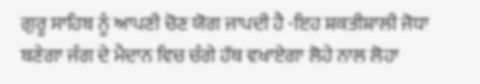ਗੁਰੂ ਸਾਹਿਬ ਨੂੰ ਆਪਣੀ ਚੋਣ ਯੋਗ ਜਾਪਦੀ ਹੈ -ਇਹ ਸ਼ਕਤੀਸ਼ਾਲੀ ਜੋਧਾ ਬਣੇਗਾ ਜੰਗ ਦੇ ਮੈਦਾਨ ਵਿਚ ਚੰਗੇ ਹੱਥ ਵਖਾਏਗਾ ਲੋਹੇ ਨਾਲ ਲੋਹਾ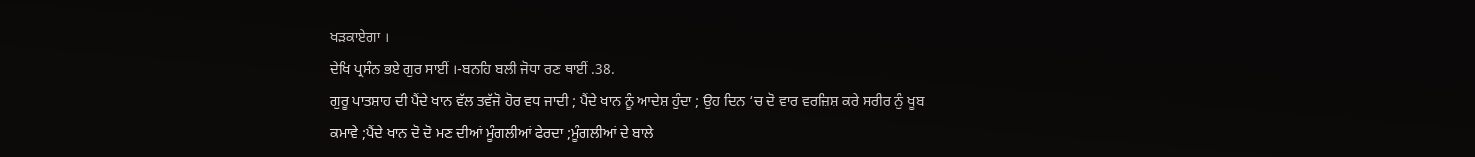ਖੜਕਾਏਗਾ ।
ਦੇਖਿ ਪ੍ਰਸੰਨ ਭਏ ਗੁਰ ਸਾਈਂ ।-ਬਨਹਿ ਬਲੀ ਜੋਧਾ ਰਣ ਥਾਈਂ .38.
ਗੁਰੂ ਪਾਤਸ਼ਾਹ ਦੀ ਪੈਂਦੇ ਖਾਨ ਵੱਲ ਤਵੱਜੋ ਹੋਰ ਵਧ ਜਾਦੀ ; ਪੈਂਦੇ ਖਾਨ ਨੂੰ ਆਦੇਸ਼ ਹੁੰਦਾ ; ਉਹ ਦਿਨ ‘ਚ ਦੋ ਵਾਰ ਵਰਜ਼ਿਸ਼ ਕਰੇ ਸਰੀਰ ਨੁੰ ਖੂਬ ਕਮਾਵੇ ;ਪੈਂਦੇ ਖਾਨ ਦੋ ਦੋ ਮਣ ਦੀਆਂ ਮੂੰਗਲੀਆਂ ਫੇਰਦਾ ;ਮੂੰਗਲੀਆਂ ਦੇ ਬਾਲੇ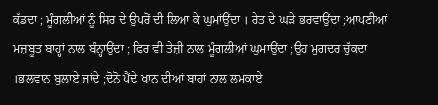ਕੱਡਦਾ ; ਮੂੰਗਲੀਆਂ ਨੂੰ ਸਿਰ ਦੇ ਉਪਰੋਂ ਦੀ ਲਿਆ ਕੇ ਘੁਮਾਂਉਂਦਾ । ਰੇਤ ਦੇ ਘੜੇ ਭਰਵਾਉਂਦਾ ;ਆਪਣੀਆਂ ਮਜ਼ਬੂਤ ਬਾਹ੍ਹਾਂ ਨਾਲ ਬੰਨ੍ਹਾਉਂਦਾ ; ਫਿਰ ਵੀ ਤੇਜ਼ੀ ਨਾਲ ਮੂੰਗਲੀਆਂ ਘੁਮਾਉਂਦਾ ;ਉਹ ਮੁਗਦਰ ਚੁੱਕਦਾ ।ਭਲਵਾਨ ਬੁਲਾਏ ਜਾਂਦੇ ;ਦੋਨੋ ਪੈਂਦੇ ਖਾਨ ਦੀਆਂ ਬਾਹਾਂ ਨਾਲ ਲਮਕਾਏ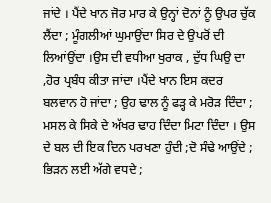ਜਾਂਦੇ । ਪੈਂਦੇ ਖਾਨ ਜੋਰ ਮਾਰ ਕੇ ਉਨ੍ਹਾਂ ਦੋਨਾਂ ਨੂੰ ਉਪਰ ਚੁੱਕ ਲੈਂਦਾ ; ਮੂੰਗਲੀਆਂ ਘੁਮਾਉਂਦਾ ਸਿਰ ਦੇ ਉਪਰੋਂ ਦੀ ਲਿਆਂਉਂਦਾ ।ਉਸ ਦੀ ਵਧੀਆ ਖੁਰਾਕ , ਦੁੱਧ ਘਿਉ ਦਾ ,ਹੋਰ ਪ੍ਰਬੰਧ ਕੀਤਾ ਜਾਂਦਾ ।ਪੈਂਦੇ ਖਾਨ ਇਸ ਕਦਰ ਬਲਵਾਨ ਹੋ ਜਾਂਦਾ ; ਉਹ ਢਾਲ ਨੂੰ ਫੜ੍ਹ ਕੇ ਮਰੋੜ ਦਿੰਦਾ ; ਮਸਲ ਕੇ ਸਿਕੇ ਦੇ ਅੱਖਰ ਢਾਹ ਦਿੰਦਾ ਮਿਟਾ ਦਿੰਦਾ । ਉਸ ਦੇ ਬਲ ਦੀ ਇਕ ਦਿਨ ਪਰਖਣਾ ਹੁੰਦੀ ;ਦੋ ਸੰਢੇ ਆਉਂਦੇ ; ਭਿੜਨ ਲਈ ਅੱਗੇ ਵਧਦੇ ;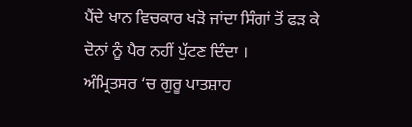ਪੈਂਦੇ ਖਾਨ ਵਿਚਕਾਰ ਖੜੋ ਜਾਂਦਾ ਸਿੰਗਾਂ ਤੋਂ ਫੜ ਕੇ ਦੋਨਾਂ ਨੂੰ ਪੈਰ ਨਹੀਂ ਪੁੱਟਣ ਦਿੰਦਾ ।
ਅੰਮ੍ਰਿਤਸਰ ‘ਚ ਗੁਰੂ ਪਾਤਸ਼ਾਹ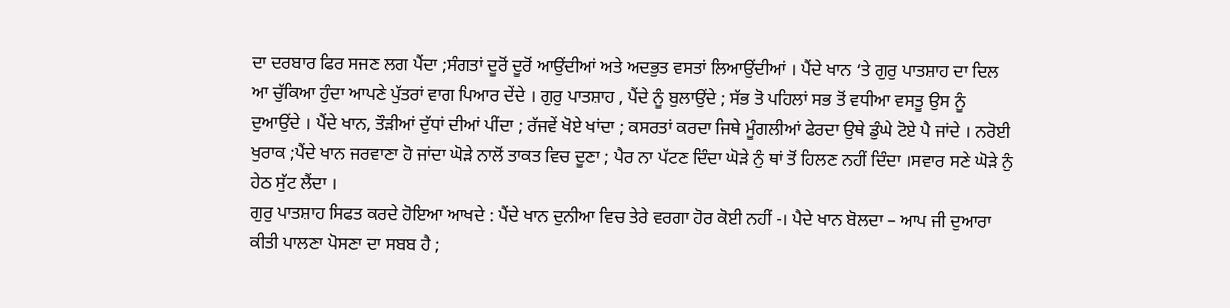ਦਾ ਦਰਬਾਰ ਫਿਰ ਸਜਣ ਲਗ ਪੈਂਦਾ ;ਸੰਗਤਾਂ ਦੂਰੋਂ ਦੂਰੋਂ ਆਉਂਦੀਆਂ ਅਤੇ ਅਦਭੁਤ ਵਸਤਾਂ ਲਿਆਉਂਦੀਆਂ । ਪੈਂਦੇ ਖਾਨ ‘ਤੇ ਗੁਰੁ ਪਾਤਸ਼ਾਹ ਦਾ ਦਿਲ ਆ ਚੁੱਕਿਆ ਹੁੰਦਾ ਆਪਣੇ ਪੁੱਤਰਾਂ ਵਾਗ ਪਿਆਰ ਦੇਂਦੇ । ਗੁਰੁ ਪਾਤਸ਼ਾਹ , ਪੈਂਦੇ ਨੂੰ ਬੁਲਾਉਂਦੇ ; ਸੱਭ ਤੋ ਪਹਿਲਾਂ ਸਭ ਤੋਂ ਵਧੀਆ ਵਸਤੂ ਉਸ ਨੂੰ ਦੁਆਉਂਦੇ । ਪੈਂਦੇ ਖਾਨ, ਤੌੜੀਆਂ ਦੁੱਧਾਂ ਦੀਆਂ ਪੀਂਦਾ ; ਰੱਜਵੇਂ ਖੋਏ ਖਾਂਦਾ ; ਕਸਰਤਾਂ ਕਰਦਾ ਜਿਥੇ ਮੂੰਗਲੀਆਂ ਫੇਰਦਾ ਉਥੇ ਡੁੰਘੇ ਟੋਏ ਪੈ ਜਾਂਦੇ । ਨਰੋਈ ਖੁਰਾਕ ;ਪੈਂਦੇ ਖਾਨ ਜਰਵਾਣਾ ਹੋ ਜਾਂਦਾ ਘੋੜੇ ਨਾਲੋਂ ਤਾਕਤ ਵਿਚ ਦੂਣਾ ; ਪੈਰ ਨਾ ਪੱਟਣ ਦਿੰਦਾ ਘੋੜੇ ਨੁੰ ਥਾਂ ਤੋਂ ਹਿਲਣ ਨਹੀਂ ਦਿੰਦਾ ।ਸਵਾਰ ਸਣੇ ਘੋੜੇ ਨੁੰ ਹੇਠ ਸੁੱਟ ਲੈਂਦਾ ।
ਗੁਰੁ ਪਾਤਸ਼ਾਹ ਸਿਫਤ ਕਰਦੇ ਹੋਇਆ ਆਖਦੇ : ਪੈਂਦੇ ਖਾਨ ਦੁਨੀਆ ਵਿਚ ਤੇਰੇ ਵਰਗਾ ਹੋਰ ਕੋਈ ਨਹੀਂ -। ਪੈਦੇ ਖਾਨ ਬੋਲਦਾ – ਆਪ ਜੀ ਦੁਆਰਾ ਕੀਤੀ ਪਾਲਣਾ ਪੋਸਣਾ ਦਾ ਸਬਬ ਹੈ ;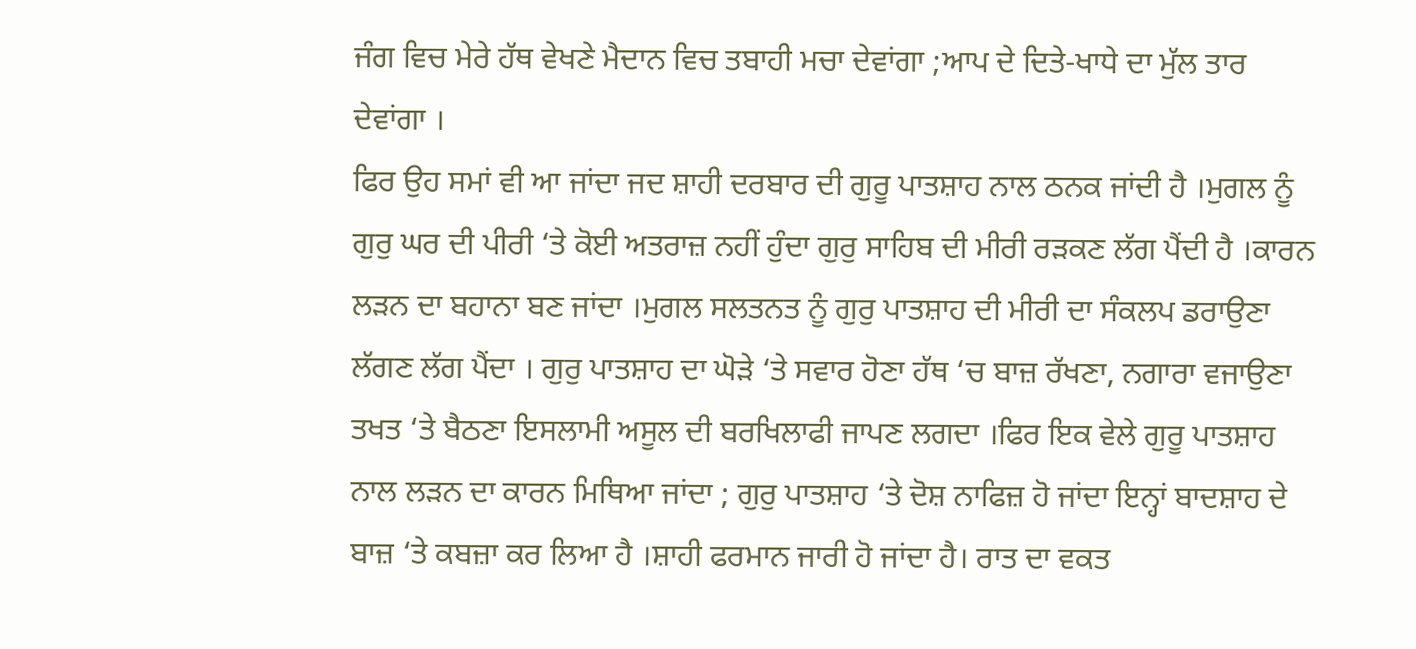ਜੰਗ ਵਿਚ ਮੇਰੇ ਹੱਥ ਵੇਖਣੇ ਮੈਦਾਨ ਵਿਚ ਤਬਾਹੀ ਮਚਾ ਦੇਵਾਂਗਾ ;ਆਪ ਦੇ ਦਿਤੇ-ਖਾਧੇ ਦਾ ਮੁੱਲ ਤਾਰ ਦੇਵਾਂਗਾ ।
ਫਿਰ ਉਹ ਸਮਾਂ ਵੀ ਆ ਜਾਂਦਾ ਜਦ ਸ਼ਾਹੀ ਦਰਬਾਰ ਦੀ ਗੁਰੂ ਪਾਤਸ਼ਾਹ ਨਾਲ ਠਨਕ ਜਾਂਦੀ ਹੈ ।ਮੁਗਲ ਨੂੰ ਗੁਰੁ ਘਰ ਦੀ ਪੀਰੀ ‘ਤੇ ਕੋਈ ਅਤਰਾਜ਼ ਨਹੀਂ ਹੁੰਦਾ ਗੁਰੁ ਸਾਹਿਬ ਦੀ ਮੀਰੀ ਰੜਕਣ ਲੱਗ ਪੈਂਦੀ ਹੈ ।ਕਾਰਨ ਲੜਨ ਦਾ ਬਹਾਨਾ ਬਣ ਜਾਂਦਾ ।ਮੁਗਲ ਸਲਤਨਤ ਨੂੰ ਗੁਰੁ ਪਾਤਸ਼ਾਹ ਦੀ ਮੀਰੀ ਦਾ ਸੰਕਲਪ ਡਰਾਉਣਾ ਲੱਗਣ ਲੱਗ ਪੈਂਦਾ । ਗੁਰੁ ਪਾਤਸ਼ਾਹ ਦਾ ਘੋੜੇ ‘ਤੇ ਸਵਾਰ ਹੋਣਾ ਹੱਥ ‘ਚ ਬਾਜ਼ ਰੱਖਣਾ, ਨਗਾਰਾ ਵਜਾਉਣਾ ਤਖਤ ‘ਤੇ ਬੈਠਣਾ ਇਸਲਾਮੀ ਅਸੂਲ ਦੀ ਬਰਖਿਲਾਫੀ ਜਾਪਣ ਲਗਦਾ ।ਫਿਰ ਇਕ ਵੇਲੇ ਗੁਰੂ ਪਾਤਸ਼ਾਹ ਨਾਲ ਲੜਨ ਦਾ ਕਾਰਨ ਮਿਥਿਆ ਜਾਂਦਾ ; ਗੁਰੁ ਪਾਤਸ਼ਾਹ ‘ਤੇ ਦੋਸ਼ ਨਾਫਿਜ਼ ਹੋ ਜਾਂਦਾ ਇਨ੍ਹਾਂ ਬਾਦਸ਼ਾਹ ਦੇ ਬਾਜ਼ ‘ਤੇ ਕਬਜ਼ਾ ਕਰ ਲਿਆ ਹੈ ।ਸ਼ਾਹੀ ਫਰਮਾਨ ਜਾਰੀ ਹੋ ਜਾਂਦਾ ਹੈ। ਰਾਤ ਦਾ ਵਕਤ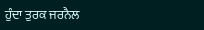ਹੁੰਦਾ ਤੁਰਕ ਜਰਨੈਲ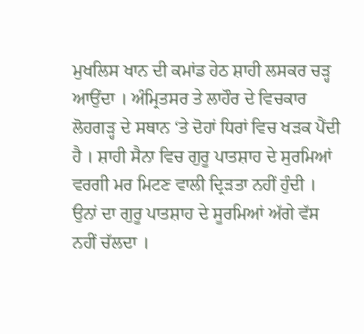ਮੁਖਲਿਸ ਖਾਨ ਦੀ ਕਮਾਂਡ ਹੇਠ ਸ਼ਾਹੀ ਲਸਕਰ ਚੜ੍ਹ ਆਉਂਦਾ । ਅੰਮ੍ਰਿਤਸਰ ਤੇ ਲਾਹੌਰ ਦੇ ਵਿਚਕਾਰ ਲੋਹਗੜ੍ਹ ਦੇ ਸਥਾਨ ‘ਤੇ ਦੋਹਾਂ ਧਿਰਾਂ ਵਿਚ ਖੜਕ ਪੈਂਦੀ ਹੈ । ਸ਼ਾਹੀ ਸੈਨਾ ਵਿਚ ਗੁਰੂ ਪਾਤਸ਼ਾਹ ਦੇ ਸੁਰਮਿਆਂ ਵਰਗੀ ਮਰ ਮਿਟਣ ਵਾਲੀ ਦ੍ਰਿੜਤਾ ਨਹੀਂ ਹੁੰਦੀ । ਉਨਾਂ ਦਾ ਗੁਰੂ ਪਾਤਸ਼ਾਹ ਦੇ ਸੂਰਮਿਆਂ ਅੱਗੇ ਵੱਸ ਨਹੀਂ ਚੱਲਦਾ ।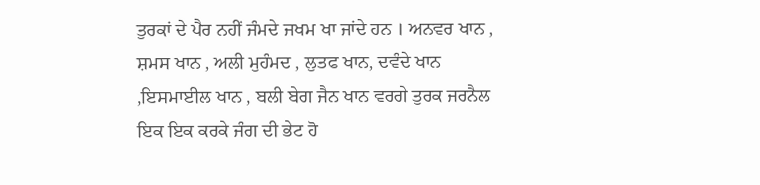ਤੁਰਕਾਂ ਦੇ ਪੈਰ ਨਹੀਂ ਜੰਮਦੇ ਜਖਮ ਖਾ ਜਾਂਦੇ ਹਨ । ਅਨਵਰ ਖਾਨ , ਸ਼ਮਸ ਖਾਨ , ਅਲੀ ਮੁਹੰਮਦ , ਲੁਤਫ ਖਾਨ, ਦਵੰਦੇ ਖਾਨ ,ਇਸਮਾਈਲ ਖਾਨ , ਬਲੀ ਬੇਗ ਜੈਨ ਖਾਨ ਵਰਗੇ ਤੁਰਕ ਜਰਨੈਲ ਇਕ ਇਕ ਕਰਕੇ ਜੰਗ ਦੀ ਭੇਟ ਹੋ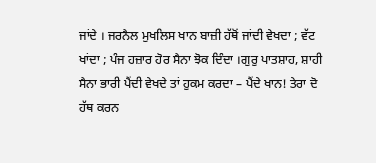ਜਾਂਦੇ । ਜਰਨੈਲ ਮੁਖਲਿਸ ਖਾਨ ਬਾਜ਼ੀ ਹੱਥੋਂ ਜਾਂਦੀ ਵੇਖਦਾ ; ਵੱਟ ਖਾਂਦਾ ; ਪੰਜ ਹਜ਼ਾਰ ਹੋਰ ਸੈਨਾ ਝੋਕ ਦਿੰਦਾ ।ਗੁਰੁ ਪਾਤਸ਼ਾਹ, ਸ਼ਾਹੀ ਸੈਨਾ ਭਾਰੀ ਪੈਂਦੀ ਵੇਖਦੇ ਤਾਂ ਹੁਕਮ ਕਰਦਾ – ਪੈਂਦੇ ਖਾਨ! ਤੇਰਾ ਦੋ ਹੱਥ ਕਰਨ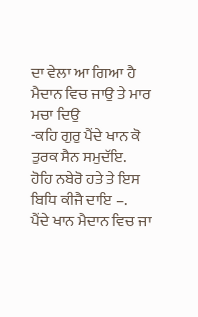ਦਾ ਵੇਲਾ ਆ ਗਿਆ ਹੈ ਮੈਦਾਨ ਵਿਚ ਜਾਉ ਤੇ ਮਾਰ ਮਚਾ ਦਿਉ
-ਕਹਿ ਗੁਰੁ ਪੈਂਦੇ ਖਾਨ ਕੋ ਤੁਰਕ ਸੈਨ ਸਮੁਦੱਇ.
ਹੋਹਿ ਨਬੇਰੋ ਹਤੇ ਤੇ ਇਸ ਬਿਧਿ ਕੀਜੈ ਦਾਇ –.
ਪੈਂਦੇ ਖਾਨ ਮੈਦਾਨ ਵਿਚ ਜਾ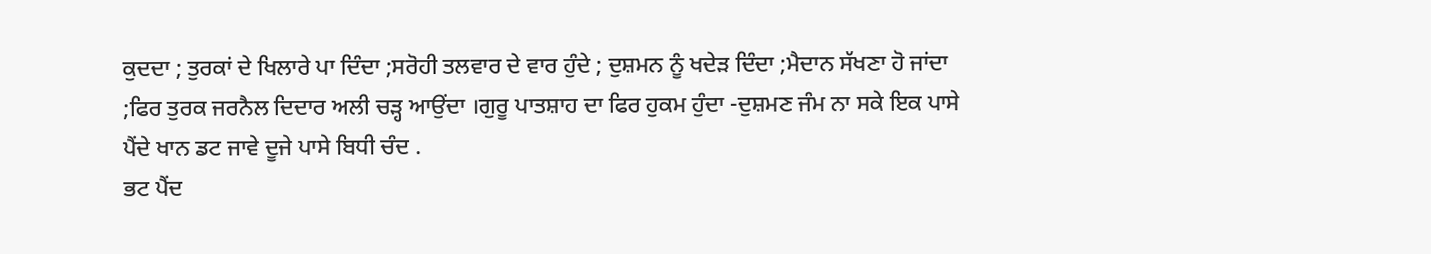ਕੁਦਦਾ ; ਤੁਰਕਾਂ ਦੇ ਖਿਲਾਰੇ ਪਾ ਦਿੰਦਾ ;ਸਰੋਹੀ ਤਲਵਾਰ ਦੇ ਵਾਰ ਹੁੰਦੇ ; ਦੁਸ਼ਮਨ ਨੂੰ ਖਦੇੜ ਦਿੰਦਾ ;ਮੈਦਾਨ ਸੱਖਣਾ ਹੋ ਜਾਂਦਾ ;ਫਿਰ ਤੁਰਕ ਜਰਨੈਲ ਦਿਦਾਰ ਅਲੀ ਚੜ੍ਹ ਆਉਂਦਾ ।ਗੁਰੂ ਪਾਤਸ਼ਾਹ ਦਾ ਫਿਰ ਹੁਕਮ ਹੁੰਦਾ -ਦੁਸ਼ਮਣ ਜੰਮ ਨਾ ਸਕੇ ਇਕ ਪਾਸੇ ਪੈਂਦੇ ਖਾਨ ਡਟ ਜਾਵੇ ਦੂਜੇ ਪਾਸੇ ਬਿਧੀ ਚੰਦ .
ਭਟ ਪੈਂਦ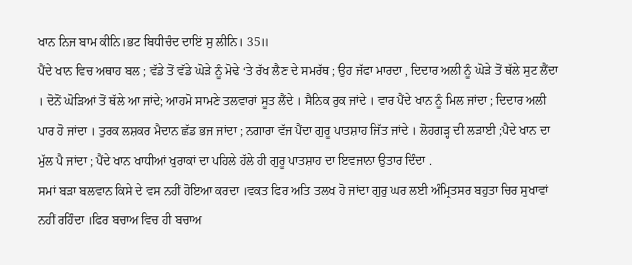ਖਾਨ ਨਿਜ ਬਾਮ ਕੀਨਿ।ਭਟ ਬਿਧੀਚੰਦ ਦਾਇਂ ਸੁ ਲੀਨਿ। 35॥
ਪੈਂਦੇ ਖਾਨ ਵਿਚ ਅਥਾਹ ਬਲ ; ਵੱਡੇ ਤੋਂ ਵੱਡੇ ਘੋੜੇ ਨੂੰ ਮੋਢੇ ‘ਤੇ ਰੱਖ ਲੈਣ ਦੇ ਸਮਰੱਥ ; ਉਹ ਜੱਫਾ ਮਾਰਦਾ , ਦਿਦਾਰ ਅਲੀ ਨੂੰ ਘੋੜੇ ਤੋਂ ਥੱਲੇ ਸੁਟ ਲੈਂਦਾ । ਦੋਨੋਂ ਘੋੜਿਆਂ ਤੋਂ ਥੱਲੇ ਆ ਜਾਂਦੇ; ਆਹਮੋ ਸਾਮਣੇ ਤਲਵਾਰਾਂ ਸੂਤ ਲੈਂਦੇ । ਸੈਨਿਕ ਰੁਕ ਜਾਂਦੇ । ਵਾਰ ਪੈਂਦੇ ਖਾਨ ਨੂੰ ਮਿਲ ਜਾਂਦਾ ; ਦਿਦਾਰ ਅਲੀ ਪਾਰ ਹੋ ਜਾਂਦਾ । ਤੁਰਕ ਲਸ਼ਕਰ ਮੈਦਾਨ ਛੱਡ ਭਜ ਜਾਂਦਾ ; ਨਗਾਰਾ ਵੱਜ ਪੈਂਦਾ ਗੁਰੂ ਪਾਤਸ਼ਾਹ ਜਿੱਤ ਜਾਂਦੇ । ਲੋਹਗੜ੍ਹ ਦੀ ਲੜਾਈ ;ਪੈਦੇ ਖਾਨ ਦਾ ਮੁੱਲ ਪੈ ਜਾਂਦਾ ; ਪੈਂਦੇ ਖਾਨ ਖਾਧੀਆਂ ਖੁਰਾਕਾਂ ਦਾ ਪਹਿਲੇ ਹੱਲੇ ਹੀ ਗੁਰੂ ਪਾਤਸ਼ਾਹ ਦਾ ਇਵਜਾਨਾ ਉਤਾਰ ਦਿੰਦਾ .
ਸਮਾਂ ਬੜਾ ਬਲਵਾਨ ਕਿਸੇ ਦੇ ਵਸ ਨਹੀਂ ਹੋਇਆ ਕਰਦਾ ।ਵਕਤ ਫਿਰ ਅਤਿ ਤਲਖ ਹੋ ਜਾਂਦਾ ਗੁਰੁ ਘਰ ਲਈ ਅੰਮ੍ਰਿਤਸਰ ਬਹੁਤਾ ਚਿਰ ਸੁਖਾਵਾਂ ਨਹੀਂ ਰਹਿੰਦਾ ।ਫਿਰ ਬਚਾਅ ਵਿਚ ਹੀ ਬਚਾਅ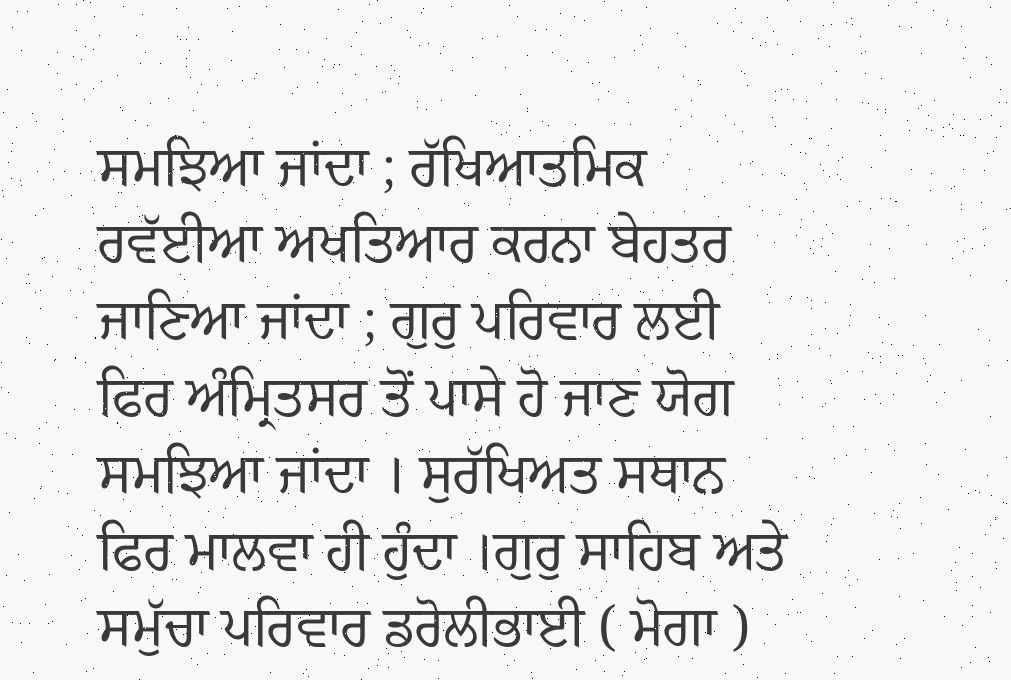ਸਮਝਿਆ ਜਾਂਦਾ ; ਰੱਖਿਆਤਮਿਕ ਰਵੱਈਆ ਅਖਤਿਆਰ ਕਰਨਾ ਬੇਹਤਰ ਜਾਣਿਆ ਜਾਂਦਾ ; ਗੁਰੁ ਪਰਿਵਾਰ ਲਈ ਫਿਰ ਅੰਮ੍ਰਿਤਸਰ ਤੋਂ ਪਾਸੇ ਹੋ ਜਾਣ ਯੋਗ ਸਮਝਿਆ ਜਾਂਦਾ । ਸੁਰੱਖਿਅਤ ਸਥਾਨ ਫਿਰ ਮਾਲਵਾ ਹੀ ਹੁੰਦਾ ।ਗੁਰੁ ਸਾਹਿਬ ਅਤੇ ਸਮੁੱਚਾ ਪਰਿਵਾਰ ਡਰੋਲੀਭਾਈ ( ਮੋਗਾ )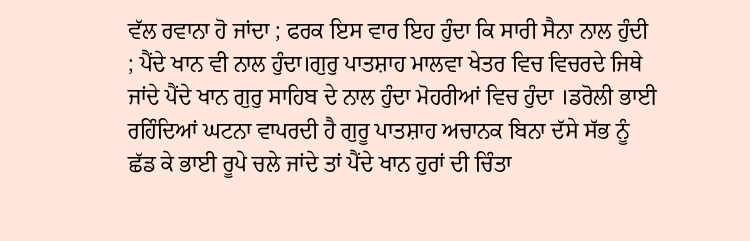ਵੱਲ ਰਵਾਨਾ ਹੋ ਜਾਂਦਾ ; ਫਰਕ ਇਸ ਵਾਰ ਇਹ ਹੁੰਦਾ ਕਿ ਸਾਰੀ ਸੈਨਾ ਨਾਲ ਹੁੰਦੀ ; ਪੈਂਦੇ ਖਾਨ ਵੀ ਨਾਲ ਹੁੰਦਾ।ਗੁਰੁ ਪਾਤਸ਼ਾਹ ਮਾਲਵਾ ਖੇਤਰ ਵਿਚ ਵਿਚਰਦੇ ਜਿਥੇ ਜਾਂਦੇ ਪੈਂਦੇ ਖਾਨ ਗੁਰੁ ਸਾਹਿਬ ਦੇ ਨਾਲ ਹੁੰਦਾ ਮੋਹਰੀਆਂ ਵਿਚ ਹੁੰਦਾ ।ਡਰੋਲੀ ਭਾਈ ਰਹਿੰਦਿਆਂ ਘਟਨਾ ਵਾਪਰਦੀ ਹੈ ਗੁਰੂ ਪਾਤਸ਼ਾਹ ਅਚਾਨਕ ਬਿਨਾ ਦੱਸੇ ਸੱਭ ਨੂੰ ਛੱਡ ਕੇ ਭਾਈ ਰੂਪੇ ਚਲੇ ਜਾਂਦੇ ਤਾਂ ਪੈਂਦੇ ਖਾਨ ਹੁਰਾਂ ਦੀ ਚਿੰਤਾ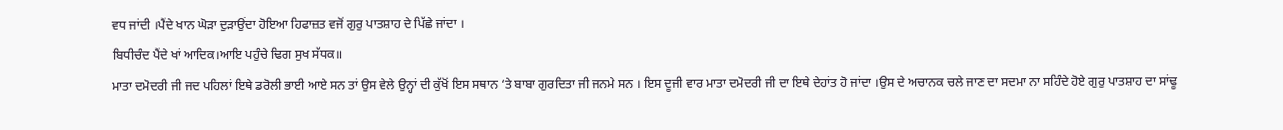ਵਧ ਜਾਂਦੀ ।ਪੈਂਦੇ ਖਾਨ ਘੋੜਾ ਦੁੜਾਉਂਦਾ ਹੋਇਆ ਹਿਫਾਜ਼ਤ ਵਜੋਂ ਗੁਰੁ ਪਾਤਸ਼ਾਹ ਦੇ ਪਿੱਛੇ ਜਾਂਦਾ ।
ਬਿਧੀਚੰਦ ਪੈਂਦੇ ਖਾਂ ਆਦਿਕ।ਆਇ ਪਹੁੰਚੇ ਢਿਗ ਸੁਖ ਸੱਧਕ॥
ਮਾਤਾ ਦਮੋਦਰੀ ਜੀ ਜਦ ਪਹਿਲਾਂ ਇਥੇ ਡਰੋਲੀ ਭਾਈ ਆਏ ਸਨ ਤਾਂ ਉਸ ਵੇਲੇ ਉਨ੍ਹਾਂ ਦੀ ਕੁੱਖੋਂ ਇਸ ਸਥਾਨ ‘ਤੇ ਬਾਬਾ ਗੁਰਦਿਤਾ ਜੀ ਜਨਮੇ ਸਨ । ਇਸ ਦੂਜੀ ਵਾਰ ਮਾਤਾ ਦਮੋਦਰੀ ਜੀ ਦਾ ਇਥੇ ਦੇਹਾਂਤ ਹੋ ਜਾਂਦਾ ।ਉਸ ਦੇ ਅਚਾਨਕ ਚਲੇ ਜਾਣ ਦਾ ਸਦਮਾ ਨਾ ਸਹਿੰਦੇ ਹੋਏ ਗੁਰੁ ਪਾਤਸ਼ਾਹ ਦਾ ਸਾਂਢੂ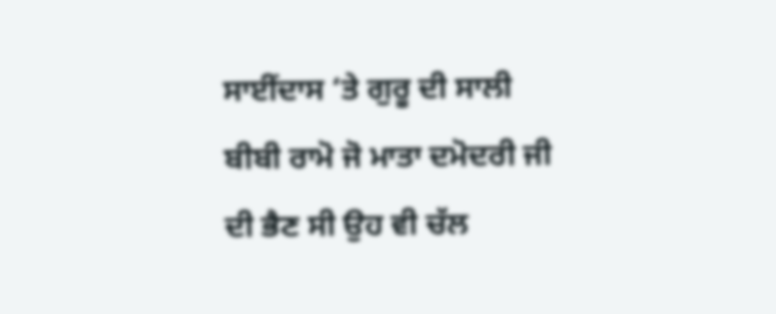ਸਾਈਂਦਾਸ ‘ਤੇ ਗੁਰੂ ਦੀ ਸਾਲੀ ਬੀਬੀ ਰਾਮੋ ਜੋ ਮਾਤਾ ਦਮੋਦਰੀ ਜੀ ਦੀ ਭੈਣ ਸੀ ਉਹ ਵੀ ਚੱਲ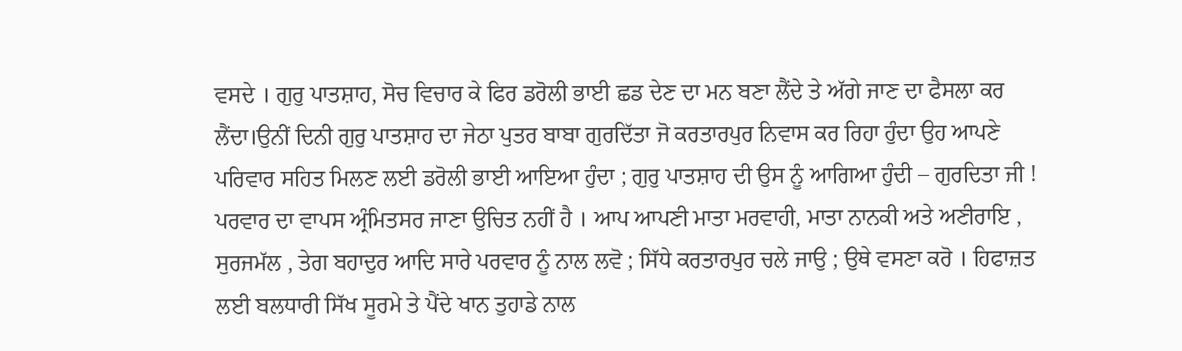ਵਸਦੇ । ਗੁਰੁ ਪਾਤਸ਼ਾਹ, ਸੋਚ ਵਿਚਾਰ ਕੇ ਫਿਰ ਡਰੋਲੀ ਭਾਈ ਛਡ ਦੇਣ ਦਾ ਮਨ ਬਣਾ ਲੈਂਦੇ ਤੇ ਅੱਗੇ ਜਾਣ ਦਾ ਫੈਸਲਾ ਕਰ ਲੈਂਦਾ।ਉਨੀਂ ਦਿਨੀ ਗੁਰੁ ਪਾਤਸ਼ਾਹ ਦਾ ਜੇਠਾ ਪੁਤਰ ਬਾਬਾ ਗੁਰਦਿੱਤਾ ਜੋ ਕਰਤਾਰਪੁਰ ਨਿਵਾਸ ਕਰ ਰਿਹਾ ਹੁੰਦਾ ਉਹ ਆਪਣੇ ਪਰਿਵਾਰ ਸਹਿਤ ਮਿਲਣ ਲਈ ਡਰੋਲੀ ਭਾਈ ਆਇਆ ਹੁੰਦਾ ; ਗੁਰੁ ਪਾਤਸ਼ਾਹ ਦੀ ਉਸ ਨੂੰ ਆਗਿਆ ਹੁੰਦੀ – ਗੁਰਦਿਤਾ ਜੀ ! ਪਰਵਾਰ ਦਾ ਵਾਪਸ ਅ੍ਰੰਮਿਤਸਰ ਜਾਣਾ ਉਚਿਤ ਨਹੀਂ ਹੈ । ਆਪ ਆਪਣੀ ਮਾਤਾ ਮਰਵਾਹੀ, ਮਾਤਾ ਨਾਨਕੀ ਅਤੇ ਅਣੀਰਾਇ , ਸੁਰਜਮੱਲ , ਤੇਗ ਬਹਾਦੁਰ ਆਦਿ ਸਾਰੇ ਪਰਵਾਰ ਨੂੰ ਨਾਲ ਲਵੋ ; ਸਿੱਧੇ ਕਰਤਾਰਪੁਰ ਚਲੇ ਜਾਉ ; ਉਥੇ ਵਸਣਾ ਕਰੋ । ਹਿਫਾਜ਼ਤ ਲਈ ਬਲਧਾਰੀ ਸਿੱਖ ਸੂਰਮੇ ਤੇ ਪੈਂਦੇ ਖਾਨ ਤੁਹਾਡੇ ਨਾਲ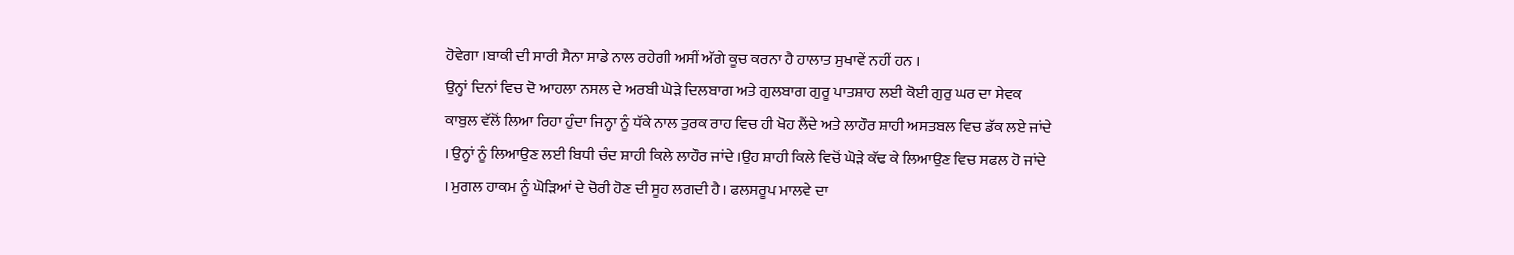ਹੋਵੇਗਾ ।ਬਾਕੀ ਦੀ ਸਾਰੀ ਸੈਨਾ ਸਾਡੇ ਨਾਲ ਰਹੇਗੀ ਅਸੀਂ ਅੱਗੇ ਕੂਚ ਕਰਨਾ ਹੈ ਹਾਲਾਤ ਸੁਖਾਵੇਂ ਨਹੀਂ ਹਨ ।
ਉਨ੍ਹਾਂ ਦਿਨਾਂ ਵਿਚ ਦੋ ਆਹਲਾ ਨਸਲ ਦੇ ਅਰਬੀ ਘੋੜੇ ਦਿਲਬਾਗ ਅਤੇ ਗੁਲਬਾਗ ਗੁਰੂ ਪਾਤਸ਼ਾਹ ਲਈ ਕੋਈ ਗੁਰੁ ਘਰ ਦਾ ਸੇਵਕ ਕਾਬੁਲ ਵੱਲੋਂ ਲਿਆ ਰਿਹਾ ਹੁੰਦਾ ਜਿਨ੍ਹਾ ਨੂੰ ਧੱਕੇ ਨਾਲ ਤੁਰਕ ਰਾਹ ਵਿਚ ਹੀ ਖੋਹ ਲੈਂਦੇ ਅਤੇ ਲਾਹੌਰ ਸ਼ਾਹੀ ਅਸਤਬਲ ਵਿਚ ਡੱਕ ਲਏ ਜਾਂਦੇ । ਉਨ੍ਹਾਂ ਨੂੰ ਲਿਆਉਣ ਲਈ ਬਿਧੀ ਚੰਦ ਸ਼ਾਹੀ ਕਿਲੇ ਲਾਹੌਰ ਜਾਂਦੇ ।ਉਹ ਸ਼ਾਹੀ ਕਿਲੇ ਵਿਚੋਂ ਘੋੜੇ ਕੱਢ ਕੇ ਲਿਆਉਣ ਵਿਚ ਸਫਲ ਹੋ ਜਾਂਦੇ । ਮੁਗਲ ਹਾਕਮ ਨੂੰ ਘੋੜਿਆਂ ਦੇ ਚੋਰੀ ਹੋਣ ਦੀ ਸੂਹ ਲਗਦੀ ਹੈ। ਫਲਸਰੂਪ ਮਾਲਵੇ ਦਾ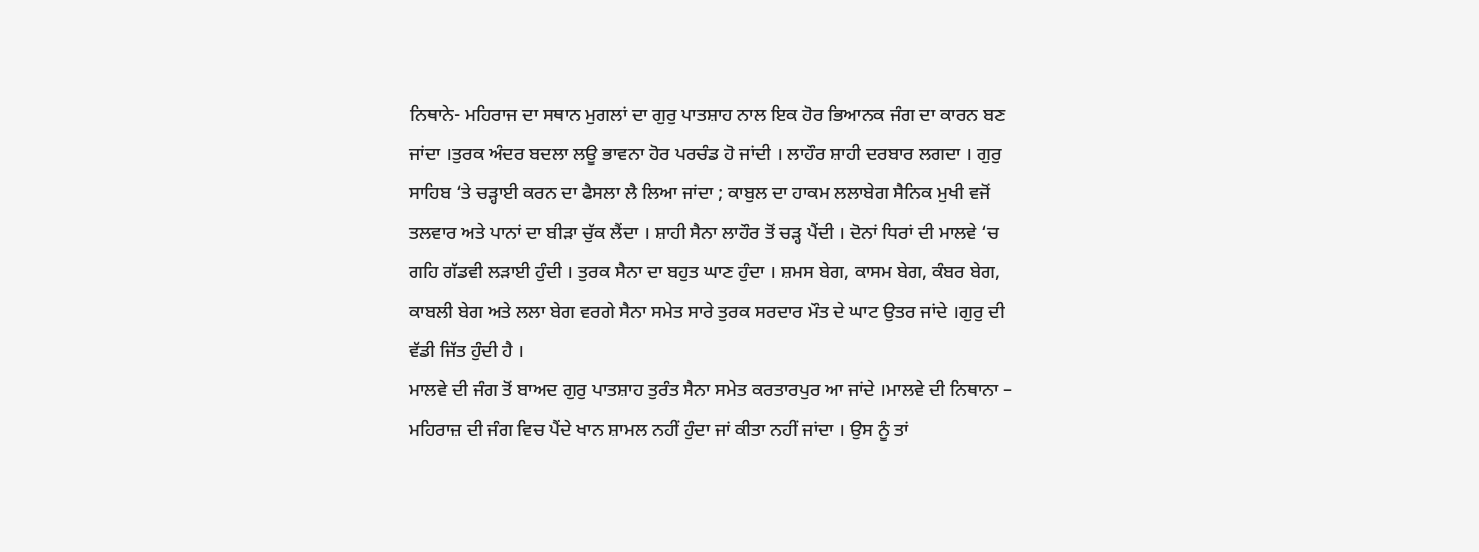ਨਿਥਾਨੇ- ਮਹਿਰਾਜ ਦਾ ਸਥਾਨ ਮੁਗਲਾਂ ਦਾ ਗੁਰੁ ਪਾਤਸ਼ਾਹ ਨਾਲ ਇਕ ਹੋਰ ਭਿਆਨਕ ਜੰਗ ਦਾ ਕਾਰਨ ਬਣ ਜਾਂਦਾ ।ਤੁਰਕ ਅੰਦਰ ਬਦਲਾ ਲਊ ਭਾਵਨਾ ਹੋਰ ਪਰਚੰਡ ਹੋ ਜਾਂਦੀ । ਲਾਹੌਰ ਸ਼ਾਹੀ ਦਰਬਾਰ ਲਗਦਾ । ਗੁਰੁ ਸਾਹਿਬ ‘ਤੇ ਚੜ੍ਹਾਈ ਕਰਨ ਦਾ ਫੈਸਲਾ ਲੈ ਲਿਆ ਜਾਂਦਾ ; ਕਾਬੁਲ ਦਾ ਹਾਕਮ ਲਲਾਬੇਗ ਸੈਨਿਕ ਮੁਖੀ ਵਜੋਂ ਤਲਵਾਰ ਅਤੇ ਪਾਨਾਂ ਦਾ ਬੀੜਾ ਚੁੱਕ ਲੈਂਦਾ । ਸ਼ਾਹੀ ਸੈਨਾ ਲਾਹੌਰ ਤੋਂ ਚੜ੍ਹ ਪੈਂਦੀ । ਦੋਨਾਂ ਧਿਰਾਂ ਦੀ ਮਾਲਵੇ ‘ਚ ਗਹਿ ਗੱਡਵੀ ਲੜਾਈ ਹੁੰਦੀ । ਤੁਰਕ ਸੈਨਾ ਦਾ ਬਹੁਤ ਘਾਣ ਹੁੰਦਾ । ਸ਼ਮਸ ਬੇਗ, ਕਾਸਮ ਬੇਗ, ਕੰਬਰ ਬੇਗ, ਕਾਬਲੀ ਬੇਗ ਅਤੇ ਲਲਾ ਬੇਗ ਵਰਗੇ ਸੈਨਾ ਸਮੇਤ ਸਾਰੇ ਤੁਰਕ ਸਰਦਾਰ ਮੌਤ ਦੇ ਘਾਟ ਉਤਰ ਜਾਂਦੇ ।ਗੁਰੁ ਦੀ ਵੱਡੀ ਜਿੱਤ ਹੁੰਦੀ ਹੈ ।
ਮਾਲਵੇ ਦੀ ਜੰਗ ਤੋਂ ਬਾਅਦ ਗੁਰੁ ਪਾਤਸ਼ਾਹ ਤੁਰੰਤ ਸੈਨਾ ਸਮੇਤ ਕਰਤਾਰਪੁਰ ਆ ਜਾਂਦੇ ।ਮਾਲਵੇ ਦੀ ਨਿਥਾਨਾ – ਮਹਿਰਾਜ਼ ਦੀ ਜੰਗ ਵਿਚ ਪੈਂਦੇ ਖਾਨ ਸ਼ਾਮਲ ਨਹੀਂ ਹੁੰਦਾ ਜਾਂ ਕੀਤਾ ਨਹੀਂ ਜਾਂਦਾ । ਉਸ ਨੂੰ ਤਾਂ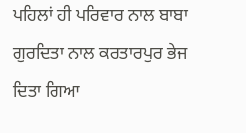ਪਹਿਲਾਂ ਹੀ ਪਰਿਵਾਰ ਨਾਲ ਬਾਬਾ ਗੁਰਦਿਤਾ ਨਾਲ ਕਰਤਾਰਪੁਰ ਭੇਜ ਦਿਤਾ ਗਿਆ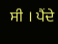ਸੀ । ਪੈਂਦੇ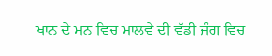ਖਾਨ ਦੇ ਮਨ ਵਿਚ ਮਾਲਵੇ ਦੀ ਵੱਡੀ ਜੰਗ ਵਿਚ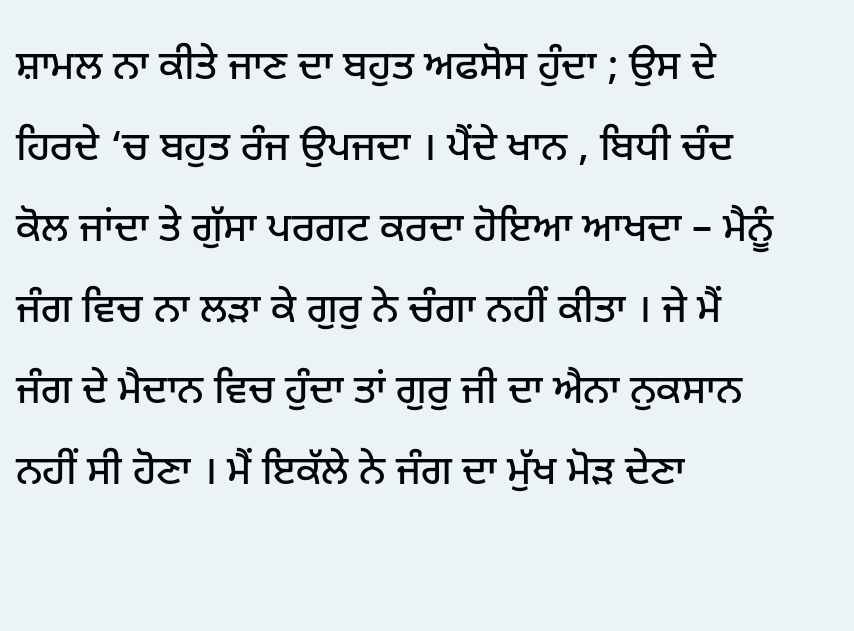ਸ਼ਾਮਲ ਨਾ ਕੀਤੇ ਜਾਣ ਦਾ ਬਹੁਤ ਅਫਸੋਸ ਹੁੰਦਾ ; ਉਸ ਦੇ ਹਿਰਦੇ ‘ਚ ਬਹੁਤ ਰੰਜ ਉਪਜਦਾ । ਪੈਂਦੇ ਖਾਨ , ਬਿਧੀ ਚੰਦ ਕੋਲ ਜਾਂਦਾ ਤੇ ਗੁੱਸਾ ਪਰਗਟ ਕਰਦਾ ਹੋਇਆ ਆਖਦਾ – ਮੈਨੂੰ ਜੰਗ ਵਿਚ ਨਾ ਲੜਾ ਕੇ ਗੁਰੁ ਨੇ ਚੰਗਾ ਨਹੀਂ ਕੀਤਾ । ਜੇ ਮੈਂ ਜੰਗ ਦੇ ਮੈਦਾਨ ਵਿਚ ਹੁੰਦਾ ਤਾਂ ਗੁਰੁ ਜੀ ਦਾ ਐਨਾ ਨੁਕਸਾਨ ਨਹੀਂ ਸੀ ਹੋਣਾ । ਮੈਂ ਇਕੱਲੇ ਨੇ ਜੰਗ ਦਾ ਮੁੱਖ ਮੋੜ ਦੇਣਾ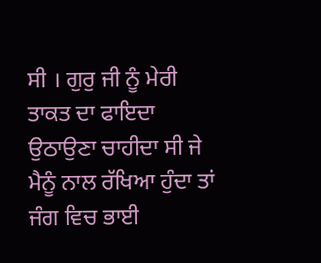ਸੀ । ਗੁਰੁ ਜੀ ਨੂੰ ਮੇਰੀ ਤਾਕਤ ਦਾ ਫਾਇਦਾ ਉਠਾਉਣਾ ਚਾਹੀਦਾ ਸੀ ਜੇ ਮੈਨੂੰ ਨਾਲ ਰੱਖਿਆ ਹੁੰਦਾ ਤਾਂ ਜੰਗ ਵਿਚ ਭਾਈ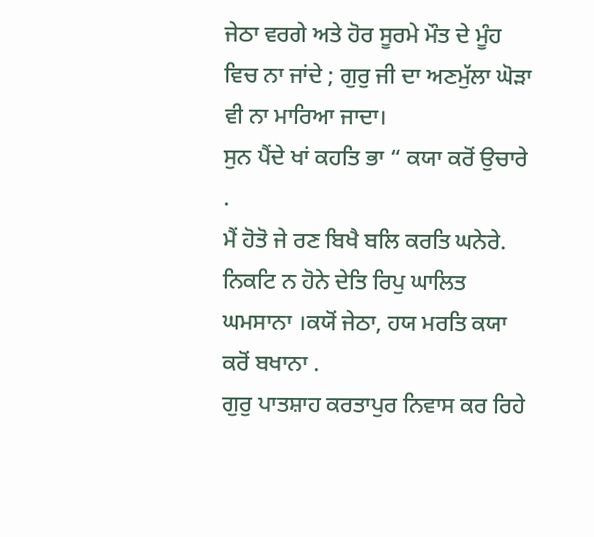ਜੇਠਾ ਵਰਗੇ ਅਤੇ ਹੋਰ ਸੂਰਮੇ ਮੌਤ ਦੇ ਮੂੰਹ ਵਿਚ ਨਾ ਜਾਂਦੇ ; ਗੁਰੁ ਜੀ ਦਾ ਅਣਮੁੱਲਾ ਘੋੜਾ ਵੀ ਨਾ ਮਾਰਿਆ ਜਾਦਾ।
ਸੁਨ ਪੈਂਦੇ ਖਾਂ ਕਹਤਿ ਭਾ “ ਕਯਾ ਕਰੋਂ ਉਚਾਰੇ .
ਮੈਂ ਹੋਤੋ ਜੇ ਰਣ ਬਿਖੈ ਬਲਿ ਕਰਤਿ ਘਨੇਰੇ.
ਨਿਕਟਿ ਨ ਹੋਨੇ ਦੇਤਿ ਰਿਪੁ ਘਾਲਿਤ ਘਮਸਾਨਾ ।ਕਯੋਂ ਜੇਠਾ, ਹਯ ਮਰਤਿ ਕਯਾ ਕਰੋਂ ਬਖਾਨਾ .
ਗੁਰੁ ਪਾਤਸ਼ਾਹ ਕਰਤਾਪੁਰ ਨਿਵਾਸ ਕਰ ਰਿਹੇ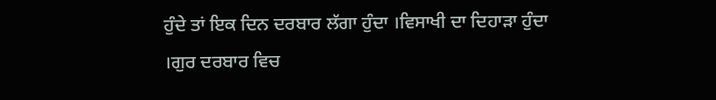ਹੁੰਦੇ ਤਾਂ ਇਕ ਦਿਨ ਦਰਬਾਰ ਲੱਗਾ ਹੁੰਦਾ ।ਵਿਸਾਖੀ ਦਾ ਦਿਹਾੜਾ ਹੁੰਦਾ ।ਗੁਰ ਦਰਬਾਰ ਵਿਚ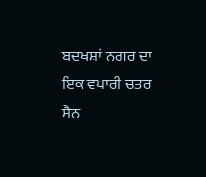ਬਦਖਸ਼ਾਂ ਨਗਰ ਦਾ ਇਕ ਵਪਾਰੀ ਚਤਰ ਸੈਨ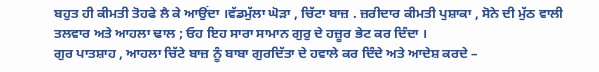ਬਹੁਤ ਹੀ ਕੀਮਤੀ ਤੋਹਫੇ ਲੈ ਕੇ ਆਉਂਦਾ ।ਵੱਡਮੁੱਲਾ ਘੋੜਾ , ਚਿੱਟਾ ਬਾਜ਼ . ਜ਼ਰੀਦਾਰ ਕੀਮਤੀ ਪੁਸ਼ਾਕਾ , ਸੋਨੇ ਦੀ ਮੁੱਠ ਵਾਲੀ ਤਲਵਾਰ ਅਤੇ ਆਹਲਾ ਢਾਲ ; ਓਹ ਇਹ ਸਾਰਾ ਸਾਮਾਨ ਗੁਰੁ ਦੇ ਹਜ਼ੂਰ ਭੇਟ ਕਰ ਦਿੰਦਾ ।
ਗੁਰ ਪਾਤਸ਼ਾਹ , ਆਹਲਾ ਚਿੱਟੇ ਬਾਜ਼ ਨੂੰ ਬਾਬਾ ਗੁਰਦਿੱਤਾ ਦੇ ਹਵਾਲੇ ਕਰ ਦਿੰਦੇ ਅਤੇ ਆਦੇਸ਼ ਕਰਦੇ –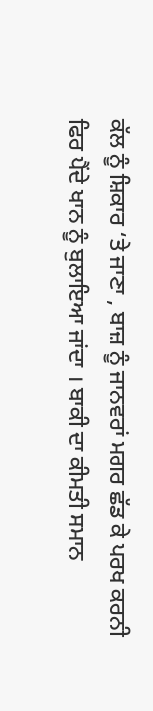ਕੱਲ ਨੂੰ ਸ਼ਿਕਾਰ ‘ਤੇ ਜਾਣਾ , ਬਾਜ਼ ਨੂੰ ਜਾਨਵਰਾਂ ਮਗਰ ਛੱਡ ਕੇ ਪਰਖ ਕਰਨੀ ਫਿਰ ਪੈਂਦੇ ਖਾਨ ਨੂੰ ਬੁਲਾਇਆ ਜਾਂਦਾ । ਬਾਕੀ ਦਾ ਕੀਮਤੀ ਸਮਾਨ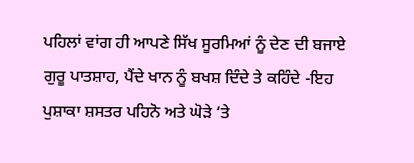ਪਹਿਲਾਂ ਵਾਂਗ ਹੀ ਆਪਣੇ ਸਿੱਖ ਸੂਰਮਿਆਂ ਨੂੰ ਦੇਣ ਦੀ ਬਜਾਏ ਗੁਰੂ ਪਾਤਸ਼ਾਹ, ਪੈਂਦੇ ਖਾਨ ਨੂੰ ਬਖਸ਼ ਦਿੰਦੇ ਤੇ ਕਹਿੰਦੇ -ਇਹ ਪੁਸ਼ਾਕਾ ਸ਼ਸਤਰ ਪਹਿਨੋ ਅਤੇ ਘੋੜੇ ‘ਤੇ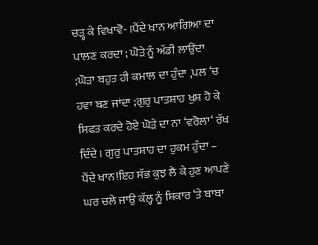ਚੜ੍ਹ ਕੇ ਵਿਖਾਵੋ- ।ਪੈਂਦੇ ਖਾਨ ਆਗਿਆ ਦਾ ਪਾਲਣ ਕਰਦਾ ; ਘੋੜੇ ਨੂੰ ਅੱਡੀ ਲਾਉਂਦਾ ;ਘੋੜਾ ਬਹੁਤ ਹੀ ਕਮਾਲ ਦਾ ਹੁੰਦਾ ,ਪਲ ‘ਚ ਹਵਾ ਬਣ ਜਾਂਦਾ ;ਗੁਰੁ ਪਾਤਸ਼ਾਹ ਖੁਸ਼ ਹੋ ਕੇ ਸਿਫਤ ਕਰਦੇ ਹੋਏ ਘੋੜੇ ਦਾ ਨਾ ‘ਵਰੋਲਾ‘ ਰੱਖ ਦਿੰਦੇ । ਗੁਰੁ ਪਾਤਸ਼ਾਹ ਦਾ ਹੁਕਮ ਹੁੰਦਾ – ਪੈਂਦੇ ਖਾਨ!ਇਹ ਸੱਭ ਕੁਝ ਲੈ ਕੇ ਹੁਣ ਆਪਣੇ ਘਰ ਚਲੇ ਜਾਉ ਕੱਲ੍ਹ ਨੂੰ ਸ਼ਿਕਾਰ ‘ਤੇ ਬਾਬਾ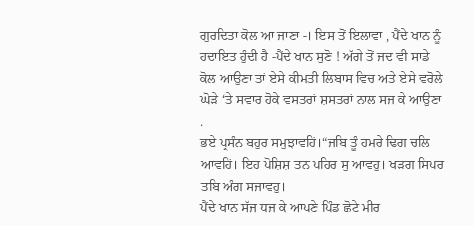ਗੁਰਦਿਤਾ ਕੋਲ ਆ ਜਾਣਾ -। ਇਸ ਤੋਂ ਇਲਾਵਾ , ਪੈਂਦੇ ਖਾਨ ਨੂੰ ਹਦਾਇਤ ਹੁੰਦੀ ਹੈ -ਪੈਂਦੇ ਖਾਨ ਸੁਣੋ ! ਅੱਗੇ ਤੋਂ ਜਦ ਵੀ ਸਾਡੇ ਕੋਲ ਆਉਣਾ ਤਾਂ ਏਸੇ ਕੀਮਤੀ ਲਿਬਾਸ ਵਿਚ ਅਤੇ ਏਸੇ ਵਰੋਲੇ ਘੋੜੇ ‘ਤੇ ਸਵਾਰ ਹੋਕੇ ਵਸਤਰਾਂ ਸ਼ਸਤਰਾਂ ਨਾਲ ਸਜ ਕੇ ਆਉਣਾ .
ਭਏ ਪ੍ਰਸੰਨ ਬਹੁਰ ਸਮੁਝਾਵਹਿਂ।“ਜਬਿ ਤੂੰ ਹਮਰੇ ਢਿਗ ਚਲਿ
ਆਵਹਿਂ। ਇਹ ਪੋਸ਼ਿਸ਼ ਤਨ ਪਹਿਰ ਸੁ ਆਵਹੁ। ਖੜਗ ਸਿਪਰ ਤਬਿ ਅੰਗ ਸਜਾਵਹੁ।
ਪੈਂਦੇ ਖਾਨ ਸੱਜ ਧਜ ਕੇ ਆਪਣੇ ਪਿੰਡ ਛੋਟੇ ਮੀਰ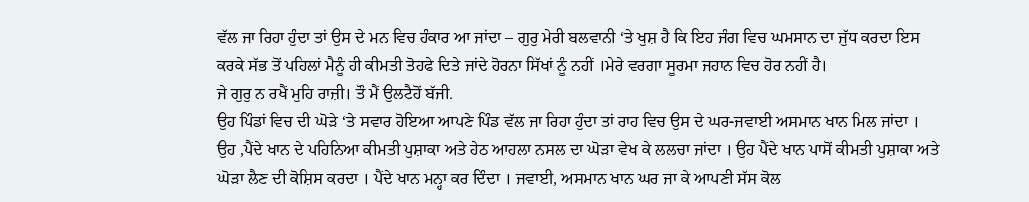ਵੱਲ ਜਾ ਰਿਹਾ ਹੁੰਦਾ ਤਾਂ ਉਸ ਦੇ ਮਨ ਵਿਚ ਹੰਕਾਰ ਆ ਜਾਂਦਾ – ਗੁਰੁ ਮੇਰੀ ਬਲਵਾਨੀ ‘ਤੇ ਖੁਸ਼ ਹੈ ਕਿ ਇਹ ਜੰਗ ਵਿਚ ਘਮਸਾਨ ਦਾ ਜੁੱਧ ਕਰਦਾ ਇਸ ਕਰਕੇ ਸੱਭ ਤੋਂ ਪਹਿਲਾਂ ਮੈਨੂੰ ਹੀ ਕੀਮਤੀ ਤੋਹਫੇ ਦਿਤੇ ਜਾਂਦੇ ਹੋਰਨਾ ਸਿੱਖਾਂ ਨੂੰ ਨਹੀਂ ।ਮੇਰੇ ਵਰਗਾ ਸੂਰਮਾ ਜਹਾਨ ਵਿਚ ਹੋਰ ਨਹੀਂ ਹੈ।
ਜੇ ਗੁਰੁ ਨ ਰਖੈਂ ਮੁਹਿ ਰਾਜ਼ੀ। ਤੌ ਮੈਂ ਉਲਟੈਹੋਂ ਬੱਜੀ.
ਉਹ ਪਿੰਡਾਂ ਵਿਚ ਦੀ ਘੋੜੇ ‘ਤੇ ਸਵਾਰ ਹੋਇਆ ਆਪਣੇ ਪਿੰਡ ਵੱਲ ਜਾ ਰਿਹਾ ਹੁੰਦਾ ਤਾਂ ਰਾਹ ਵਿਚ ਉਸ ਦੇ ਘਰ-ਜਵਾਈ ਅਸਮਾਨ ਖਾਨ ਮਿਲ ਜਾਂਦਾ । ਉਹ ,ਪੈਂਦੇ ਖਾਨ ਦੇ ਪਹਿਨਿਆ ਕੀਮਤੀ ਪੁਸ਼ਾਕਾ ਅਤੇ ਹੇਠ ਆਹਲਾ ਨਸਲ ਦਾ ਘੋੜਾ ਵੇਖ ਕੇ ਲਲਚਾ ਜਾਂਦਾ । ਉਹ ਪੈਂਦੇ ਖਾਨ ਪਾਸੋਂ ਕੀਮਤੀ ਪੁਸ਼ਾਕਾ ਅਤੇ ਘੋੜਾ ਲੈਣ ਦੀ ਕੋਸ਼ਿਸ ਕਰਦਾ । ਪੈਂਦੇ ਖਾਨ ਮਨ੍ਹਾ ਕਰ ਦਿੰਦਾ । ਜਵਾਈ, ਅਸਮਾਨ ਖਾਨ ਘਰ ਜਾ ਕੇ ਆਪਣੀ ਸੱਸ ਕੋਲ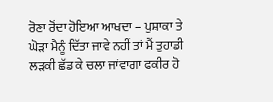ਰੋਣਾ ਰੋਂਦਾ ਹੋਇਆ ਆਖਦਾ – ਪੁਸ਼ਾਕਾ ਤੇ ਘੋੜਾ ਮੈਨੂੰ ਦਿੱਤਾ ਜਾਵੇ ਨਹੀਂ ਤਾਂ ਮੈਂ ਤੁਹਾਡੀ ਲੜਕੀ ਛੱਡ ਕੇ ਚਲਾ ਜਾਂਵਾਗਾ ਫਕੀਰ ਹੋ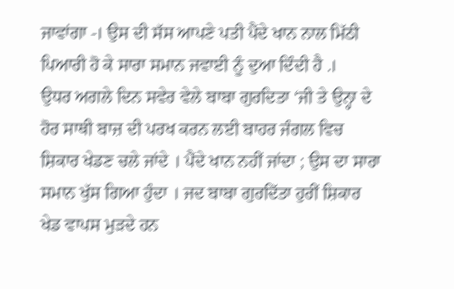ਜਾਵਾਂਗਾ -। ਉਸ ਦੀ ਸੱਸ ਆਪਣੇ ਪਤੀ ਪੈਂਦੇ ਖਾਨ ਨਾਲ ਮਿੱਠੀ ਪਿਆਰੀ ਹੋ ਕੇ ਸਾਰਾ ਸਮਾਨ ਜਵਾਈ ਨੂੰ ਦੁਆ ਦਿੰਦੀ ਹੈ .।
ਉਧਰ ਅਗਲੇ ਦਿਨ ਸਵੇਰ ਵੇਲੇ ਬਾਬਾ ਗੁਰਦਿਤਾ ‘ਜੀ ਤੇ ਉਨ੍ਹਾ ਦੇ ਹੋਰ ਸਾਥੀ ਬਾਜ਼ ਦੀ ਪਰਖ ਕਰਨ ਲਈ ਬਾਹਰ ਜੰਗਲ ਵਿਚ ਸ਼ਿਕਾਰ ਖੇਡਣ ਚਲੇ ਜਾਂਦੇ । ਪੈਂਦੇ ਖਾਨ ਨਹੀਂ ਜਾਂਦਾ ; ਉਸ ਦਾ ਸਾਰਾ ਸਮਾਨ ਖੁੱਸ ਗਿਆ ਹੁੰਦਾ । ਜਦ ਬਾਬਾ ਗੁਰਦਿੱਤਾ ਹੁਰੀਂ ਸ਼ਿਕਾਰ ਖੇਡ ਵਾਪਸ ਮੁੜਦੇ ਹਨ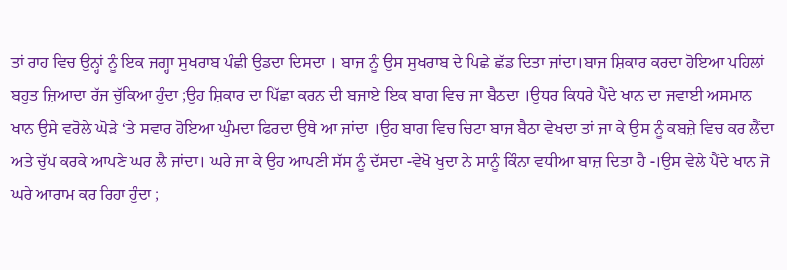ਤਾਂ ਰਾਹ ਵਿਚ ਉਨ੍ਹਾਂ ਨੂੰ ਇਕ ਜਗ੍ਹਾ ਸੁਖਰਾਬ ਪੰਛੀ ਉਡਦਾ ਦਿਸਦਾ । ਬਾਜ ਨੂੰ ਉਸ ਸੁਖਰਾਬ ਦੇ ਪਿਛੇ ਛੱਡ ਦਿਤਾ ਜਾਂਦਾ।ਬਾਜ ਸ਼ਿਕਾਰ ਕਰਦਾ ਹੋਇਆ ਪਹਿਲਾਂ ਬਹੁਤ ਜ਼ਿਆਦਾ ਰੱਜ ਚੁੱਕਿਆ ਹੁੰਦਾ ;ਉਹ ਸ਼ਿਕਾਰ ਦਾ ਪਿੱਛਾ ਕਰਨ ਦੀ ਬਜਾਏ ਇਕ ਬਾਗ ਵਿਚ ਜਾ ਬੈਠਦਾ ।ਉਧਰ ਕਿਧਰੇ ਪੈਂਦੇ ਖਾਨ ਦਾ ਜਵਾਈ ਅਸਮਾਨ ਖਾਨ ਉਸੇ ਵਰੋਲੇ ਘੋੜੇ ‘ਤੇ ਸਵਾਰ ਹੋਇਆ ਘੁੰਮਦਾ ਫਿਰਦਾ ਉਥੇ ਆ ਜਾਂਦਾ ।ਉਹ ਬਾਗ ਵਿਚ ਚਿਟਾ ਬਾਜ ਬੈਠਾ ਵੇਖਦਾ ਤਾਂ ਜਾ ਕੇ ਉਸ ਨੂੰ ਕਬਜ਼ੇ ਵਿਚ ਕਰ ਲੈਂਦਾ ਅਤੇ ਚੁੱਪ ਕਰਕੇ ਆਪਣੇ ਘਰ ਲੈ ਜਾਂਦਾ। ਘਰੇ ਜਾ ਕੇ ਉਹ ਆਪਣੀ ਸੱਸ ਨੂੰ ਦੱਸਦਾ -ਵੇਖੋ ਖੁਦਾ ਨੇ ਸਾਨੂੰ ਕਿੰਨਾ ਵਧੀਆ ਬਾਜ਼ ਦਿਤਾ ਹੈ -।ਉਸ ਵੇਲੇ ਪੈਂਦੇ ਖਾਨ ਜੋ ਘਰੇ ਆਰਾਮ ਕਰ ਰਿਹਾ ਹੁੰਦਾ ;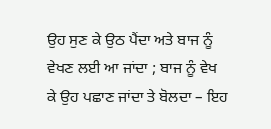ਉਹ ਸੁਣ ਕੇ ਉਠ ਪੈਂਦਾ ਅਤੇ ਬਾਜ ਨੂੰ ਵੇਖਣ ਲਈ ਆ ਜਾਂਦਾ ; ਬਾਜ ਨੂੰ ਵੇਖ ਕੇ ਉਹ ਪਛਾਣ ਜਾਂਦਾ ਤੇ ਬੋਲਦਾ – ਇਹ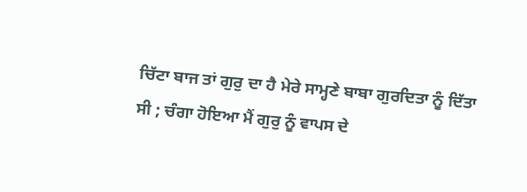ਚਿੱਟਾ ਬਾਜ ਤਾਂ ਗੁਰੁ ਦਾ ਹੈ ਮੇਰੇ ਸਾਮ੍ਹਣੇ ਬਾਬਾ ਗੁਰਦਿਤਾ ਨੂੰ ਦਿੱਤਾ ਸੀ ; ਚੰਗਾ ਹੋਇਆ ਮੈਂ ਗੁਰੁ ਨੂੰ ਵਾਪਸ ਦੇ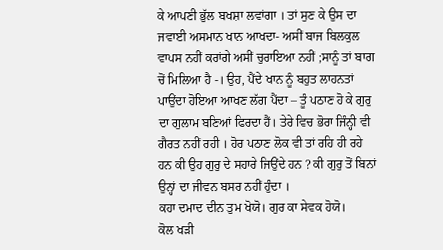ਕੇ ਆਪਣੀ ਭੁੱਲ ਬਖਸ਼ਾ ਲਵਾਂਗਾ । ਤਾਂ ਸੁਣ ਕੇ ਉਸ ਦਾ ਜਵਾਈ ਅਸਮਾਨ ਖਾਨ ਆਖਦਾ- ਅਸੀਂ ਬਾਜ ਬਿਲਕੁਲ ਵਾਪਸ ਨਹੀਂ ਕਰਾਂਗੇ ਅਸੀਂ ਚੁਰਾਇਆ ਨਹੀਂ ;ਸਾਨੂੰ ਤਾਂ ਬਾਗ ਚੋਂ ਮਿਲਿਆ ਹੈ -। ਉਹ, ਪੈਂਦੇ ਖਾਨ ਨੂੰ ਬਹੁਤ ਲਾਹਨਤਾਂ ਪਾਉਂਦਾ ਹੋਇਆ ਆਖਣ ਲੱਗ ਪੈਂਦਾ – ਤੂੰ ਪਠਾਣ ਹੋ ਕੇ ਗੁਰੁ ਦਾ ਗੁਲਾਮ ਬਣਿਆਂ ਫਿਰਦਾ ਹੈਂ। ਤੇਰੇ ਵਿਚ ਭੋਰਾ ਜਿੰਨ੍ਹੀ ਵੀ ਗੈਰਤ ਨਹੀਂ ਰਹੀ । ਹੋਰ ਪਠਾਣ ਲੋਕ ਵੀ ਤਾਂ ਰਹਿ ਹੀ ਰਹੇ ਹਨ ਕੀ ਉਹ ਗੁਰੁ ਦੇ ਸਹਾਰੇ ਜਿਉਂਦੇ ਹਨ ? ਕੀ ਗੁਰੁ ਤੋਂ ਬਿਨਾਂ ਉਨ੍ਹਾਂ ਦਾ ਜੀਵਨ ਬਸਰ ਨਹੀਂ ਹੁੰਦਾ ।
ਕਹਾ ਦਮਾਦ ਦੀਨ ਤੁਮ ਖੋਯੋ। ਗੁਰ ਕਾ ਸੇਵਕ ਹੋਯੋ।
ਕੋਲ ਖੜੀ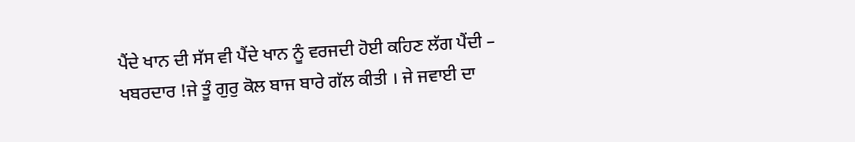ਪੈਂਦੇ ਖਾਨ ਦੀ ਸੱਸ ਵੀ ਪੈਂਦੇ ਖਾਨ ਨੂੰ ਵਰਜਦੀ ਹੋਈ ਕਹਿਣ ਲੱਗ ਪੈਂਦੀ – ਖਬਰਦਾਰ !ਜੇ ਤੂੰ ਗੁਰੁ ਕੋਲ ਬਾਜ ਬਾਰੇ ਗੱਲ ਕੀਤੀ । ਜੇ ਜਵਾਈ ਦਾ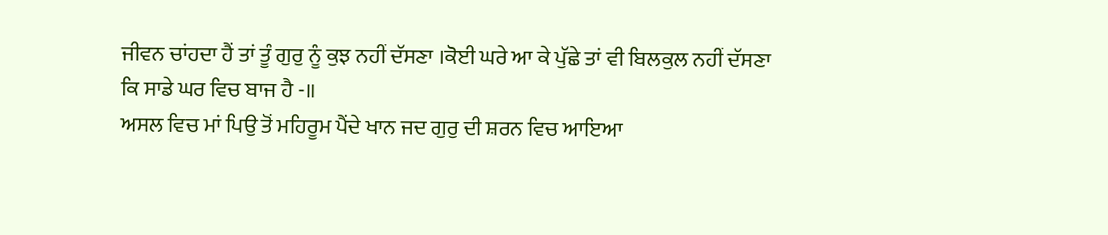ਜੀਵਨ ਚਾਂਹਦਾ ਹੈਂ ਤਾਂ ਤੂੰ ਗੁਰੁ ਨੂੰ ਕੁਝ ਨਹੀਂ ਦੱਸਣਾ ।ਕੋਈ ਘਰੇ ਆ ਕੇ ਪੁੱਛੇ ਤਾਂ ਵੀ ਬਿਲਕੁਲ ਨਹੀਂ ਦੱਸਣਾ ਕਿ ਸਾਡੇ ਘਰ ਵਿਚ ਬਾਜ ਹੈ -॥
ਅਸਲ ਵਿਚ ਮਾਂ ਪਿਉ ਤੋਂ ਮਹਿਰੂਮ ਪੈਂਦੇ ਖਾਨ ਜਦ ਗੁਰੁ ਦੀ ਸ਼ਰਨ ਵਿਚ ਆਇਆ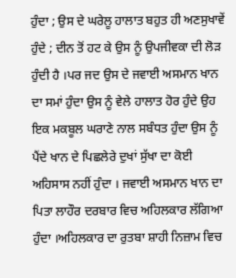ਹੁੰਦਾ ; ਉਸ ਦੇ ਘਰੇਲੂ ਹਾਲਾਤ ਬਹੁਤ ਹੀ ਅਣਸੁਖਾਵੇਂ ਹੁੰਦੇ ; ਦੀਨ ਤੋਂ ਹਟ ਕੇ ਉਸ ਨੂੰ ਉਪਜੀਵਕਾ ਦੀ ਲੋੜ ਹੁੰਦੀ ਹੈ ।ਪਰ ਜਦ ਉਸ ਦੇ ਜਵਾਈ ਅਸਮਾਨ ਖਾਨ ਦਾ ਸਮਾਂ ਹੁੰਦਾ ਉਸ ਨੂੰ ਵੇਲੇ ਹਾਲਾਤ ਹੋਰ ਹੁੰਦੇ ਉਹ ਇਕ ਮਕਬੂਲ ਘਰਾਣੇ ਨਾਲ ਸਬੰਧਤ ਹੁੰਦਾ ਉਸ ਨੂੰ ਪੈਂਦੇ ਖਾਨ ਦੇ ਪਿਛਲੇਰੇ ਦੁਖਾਂ ਸੁੱਖਾ ਦਾ ਕੋਈ ਅਹਿਸਾਸ ਨਹੀਂ ਹੁੰਦਾ । ਜਵਾਈ ਅਸਮਾਨ ਖਾਨ ਦਾ ਪਿਤਾ ਲਾਹੌਰ ਦਰਬਾਰ ਵਿਚ ਅਹਿਲਕਾਰ ਲੱਗਿਆ ਹੁੰਦਾ ।ਅਹਿਲਕਾਰ ਦਾ ਰੁਤਬਾ ਸ਼ਾਹੀ ਨਿਜ਼ਾਮ ਵਿਚ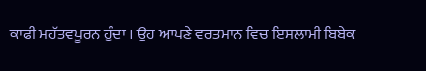ਕਾਫੀ ਮਹੱਤਵਪੂਰਨ ਹੁੰਦਾ । ਉਹ ਆਪਣੇ ਵਰਤਮਾਨ ਵਿਚ ਇਸਲਾਮੀ ਬਿਬੇਕ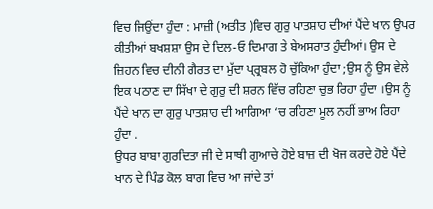ਵਿਚ ਜਿਉਂਦਾ ਹੁੰਦਾ : ਮਾਜ਼ੀ (ਅਤੀਤ )ਵਿਚ ਗੁਰੁ ਪਾਤਸ਼ਾਹ ਦੀਆਂ ਪੈਂਦੇ ਖਾਨ ਉਪਰ ਕੀਤੀਆਂ ਬਖਸ਼ਸ਼ਾ ਉਸ ਦੇ ਦਿਲ-ਓ ਦਿਮਾਗ ਤੇ ਬੇਅਸਰਾਤ ਹੁੰਦੀਆਂ। ਉਸ ਦੇ ਜ਼ਿਹਨ ਵਿਚ ਦੀਨੀ ਗੈਰਤ ਦਾ ਮੁੱਦਾ ਪ੍ਰ੍ਰਬਲ ਹੋ ਚੁੱਕਿਆ ਹੁੰਦਾ ;ਉਸ ਨੂੰ ਉਸ ਵੇਲੇ ਇਕ ਪਠਾਣ ਦਾ ਸਿੱਖਾ ਦੇ ਗੁਰੁ ਦੀ ਸ਼ਰਨ ਵਿੱਚ ਰਹਿਣਾ ਚੁਭ ਰਿਹਾ ਹੁੰਦਾ ।ਉਸ ਨੂੰ ਪੈਂਦੇ ਖਾਨ ਦਾ ਗੁਰੁ ਪਾਤਸ਼ਾਹ ਦੀ ਆਗਿਆ ‘ਚ ਰਹਿਣਾ ਮੂਲ ਨਹੀਂ ਭਾਅ ਰਿਹਾ ਹੁੰਦਾ .
ਉਧਰ ਬਾਬਾ ਗੁਰਦਿਤਾ ਜੀ ਦੇ ਸਾਥੀ ਗੁਆਚੇ ਹੋਏ ਬਾਜ਼ ਦੀ ਖੋਜ ਕਰਦੇ ਹੋਏ ਪੈਂਦੇ ਖਾਨ ਦੇ ਪਿੰਡ ਕੋਲ ਬਾਗ ਵਿਚ ਆ ਜਾਂਦੇ ਤਾਂ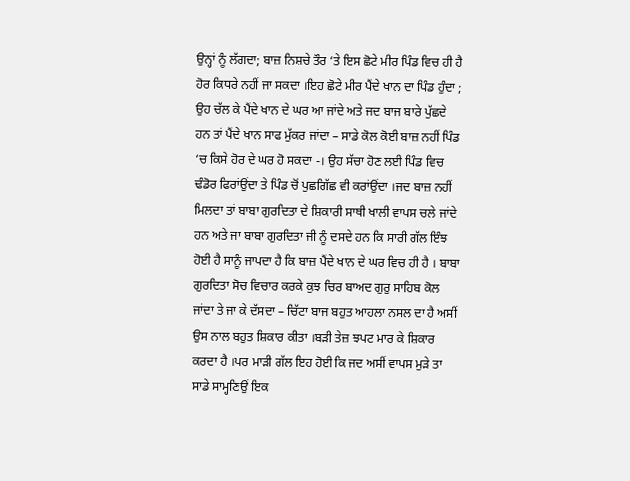ਉਨ੍ਹਾਂ ਨੂੰ ਲੱਗਦਾ; ਬਾਜ਼ ਨਿਸ਼ਚੇ ਤੌਰ ‘ਤੇ ਇਸ ਛੋਟੇ ਮੀਰ ਪਿੰਡ ਵਿਚ ਹੀ ਹੈ ਹੋਰ ਕਿਧਰੇ ਨਹੀਂ ਜਾ ਸਕਦਾ ।ਇਹ ਛੋਟੇ ਮੀਰ ਪੈਂਦੇ ਖਾਨ ਦਾ ਪਿੰਡ ਹੁੰਦਾ ; ਉਹ ਚੱਲ ਕੇ ਪੈਂਦੇ ਖਾਨ ਦੇ ਘਰ ਆ ਜਾਂਦੇ ਅਤੇ ਜਦ ਬਾਜ ਬਾਰੇ ਪੁੱਛਦੇ ਹਨ ਤਾਂ ਪੈਂਦੇ ਖਾਨ ਸਾਫ ਮੁੱਕਰ ਜਾਂਦਾ – ਸਾਡੇ ਕੋਲ ਕੋਈ ਬਾਜ਼ ਨਹੀਂ ਪਿੰਡ ‘ਚ ਕਿਸੇ ਹੋਰ ਦੇ ਘਰ ਹੋ ਸਕਦਾ -। ਉਹ ਸੱਚਾ ਹੋਣ ਲਈ ਪਿੰਡ ਵਿਚ ਢੰਡੋਰ ਫਿਰਾਂਉਂਦਾ ਤੇ ਪਿੰਡ ਚੋਂ ਪੁਛਗਿੱਛ ਵੀ ਕਰਾਂਉਂਦਾ ।ਜਦ ਬਾਜ਼ ਨਹੀਂ ਮਿਲਦਾ ਤਾਂ ਬਾਬਾ ਗੁਰਦਿਤਾ ਦੇ ਸ਼ਿਕਾਰੀ ਸਾਥੀ ਖਾਲੀ ਵਾਪਸ ਚਲੇ ਜਾਂਦੇ ਹਨ ਅਤੇ ਜਾ ਬਾਬਾ ਗੁਰਦਿਤਾ ਜੀ ਨੂੰ ਦਸਦੇ ਹਨ ਕਿ ਸਾਰੀ ਗੱਲ ਇੰਝ ਹੋਈ ਹੈ ਸਾਨੂੰ ਜਾਪਦਾ ਹੈ ਕਿ ਬਾਜ਼ ਪੈਂਦੇ ਖਾਨ ਦੇ ਘਰ ਵਿਚ ਹੀ ਹੈ । ਬਾਬਾ ਗੁਰਦਿਤਾ ਸੋਚ ਵਿਚਾਰ ਕਰਕੇ ਕੁਝ ਚਿਰ ਬਾਅਦ ਗੁਰੁ ਸਾਹਿਬ ਕੋਲ ਜਾਂਦਾ ਤੇ ਜਾ ਕੇ ਦੱਸਦਾ – ਚਿੱਟਾ ਬਾਜ ਬਹੁਤ ਆਹਲਾ ਨਸਲ ਦਾ ਹੈ ਅਸੀਂ ਉਸ ਨਾਲ ਬਹੁਤ ਸ਼ਿਕਾਰ ਕੀਤਾ ।ਬੜੀ ਤੇਜ਼ ਝਪਟ ਮਾਰ ਕੇ ਸ਼ਿਕਾਰ ਕਰਦਾ ਹੈ ।ਪਰ ਮਾੜੀ ਗੱਲ ਇਹ ਹੋਈ ਕਿ ਜਦ ਅਸੀਂ ਵਾਪਸ ਮੁੜੇ ਤਾ ਸਾਡੇ ਸਾਮ੍ਹਣਿਉਂ ਇਕ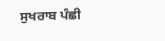ਸੁਖਰਾਬ ਪੰਛੀ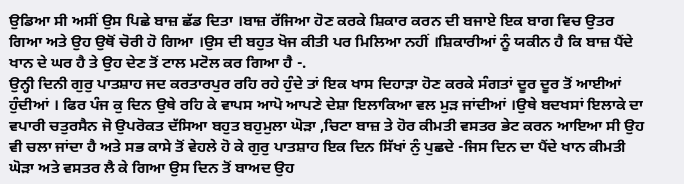ਉਡਿਆ ਸੀ ਅਸੀਂ ਉਸ ਪਿਛੇ ਬਾਜ਼ ਛੱਡ ਦਿਤਾ ।ਬਾਜ਼ ਰੱਜਿਆ ਹੋਣ ਕਰਕੇ ਸ਼ਿਕਾਰ ਕਰਨ ਦੀ ਬਜਾਏ ਇਕ ਬਾਗ ਵਿਚ ਉਤਰ ਗਿਆ ਅਤੇ ਉਹ ਉਥੋਂ ਚੋਰੀ ਹੋ ਗਿਆ ।ਉਸ ਦੀ ਬਹੁਤ ਖੋਜ ਕੀਤੀ ਪਰ ਮਿਲਿਆ ਨਹੀਂ ।ਸ਼ਿਕਾਰੀਆਂ ਨੂੰ ਯਕੀਨ ਹੈ ਕਿ ਬਾਜ਼ ਪੈਂਦੇ ਖਾਨ ਦੇ ਘਰ ਹੈ ਤੇ ਉਹ ਦੇਣ ਤੋਂ ਟਾਲ ਮਟੋਲ ਕਰ ਗਿਆ ਹੈ -.
ਉਨ੍ਹੀ ਦਿਨੀ ਗੁਰੁ ਪਾਤਸ਼ਾਹ ਜਦ ਕਰਤਾਰਪੁਰ ਰਹਿ ਰਹੇ ਹੁੰਦੇ ਤਾਂ ਇਕ ਖਾਸ ਦਿਹਾੜਾ ਹੋਣ ਕਰਕੇ ਸੰਗਤਾਂ ਦੂਰ ਦੂਰ ਤੋਂ ਆਈਆਂ ਹੁੰਦੀਆਂ । ਫਿਰ ਪੰਜ ਕੁ ਦਿਨ ਉਥੇ ਰਹਿ ਕੇ ਵਾਪਸ ਆਪੋ ਆਪਣੇ ਦੇਸ਼ਾ ਇਲਾਕਿਆ ਵਲ ਮੁੜ ਜਾਂਦੀਆਂ ।ਉਥੇ ਬਦਖਸਾਂ ਇਲਾਕੇ ਦਾ ਵਪਾਰੀ ਚਤੁਰਸੈਨ ਜੋ ਉਪਰੋਕਤ ਦੱਸਿਆ ਬਹੁਤ ਬਹੁਮੁਲਾ ਘੋੜਾ ,ਚਿਟਾ ਬਾਜ਼ ਤੇ ਹੋਰ ਕੀਮਤੀ ਵਸਤਰ ਭੇਟ ਕਰਨ ਆਇਆ ਸੀ ਉਹ ਵੀ ਚਲਾ ਜਾਂਦਾ ਹੈ ਅਤੇ ਸਭ ਕਾਸੇ ਤੋਂ ਵੇਹਲੇ ਹੋ ਕੇ ਗੁਰੁ ਪਾਤਸ਼ਾਹ ਇਕ ਦਿਨ ਸਿੱਖਾਂ ਨੁੰ ਪੁਛਦੇ -ਜਿਸ ਦਿਨ ਦਾ ਪੈਂਦੇ ਖਾਨ ਕੀਮਤੀ ਘੋੜਾ ਅਤੇ ਵਸਤਰ ਲੈ ਕੇ ਗਿਆ ਉਸ ਦਿਨ ਤੋਂ ਬਾਅਦ ਉਹ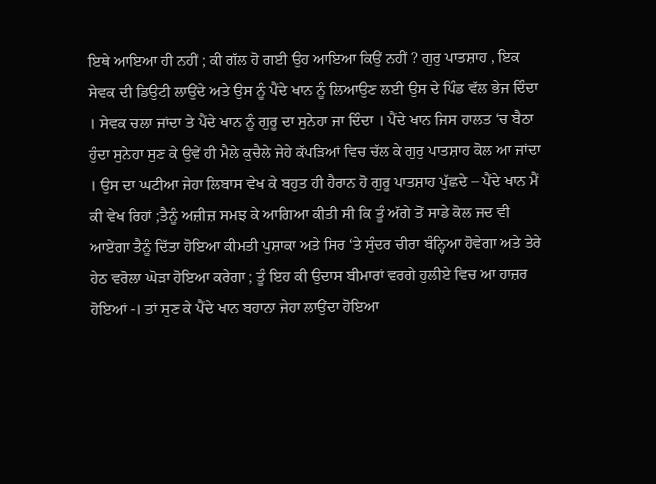ਇਥੇ ਆਇਆ ਹੀ ਨਹੀਂ ; ਕੀ ਗੱਲ ਹੋ ਗਈ ਉਹ ਆਇਆ ਕਿਉਂ ਨਹੀਂ ? ਗੁਰੁ ਪਾਤਸ਼ਾਹ , ਇਕ ਸੇਵਕ ਦੀ ਡਿਉਟੀ ਲਾਉਂਦੇ ਅਤੇ ਉਸ ਨੂੰ ਪੈਂਦੇ ਖਾਨ ਨੂੰ ਲਿਆਉਣ ਲਈ ਉਸ ਦੇ ਪਿੰਡ ਵੱਲ ਭੇਜ ਦਿੰਦਾ । ਸੇਵਕ ਚਲਾ ਜਾਂਦਾ ਤੇ ਪੈਂਦੇ ਖਾਨ ਨੂੰ ਗੁਰੂ ਦਾ ਸੁਨੇਹਾ ਜਾ ਦਿੰਦਾ । ਪੈਂਦੇ ਖਾਨ ਜਿਸ ਹਾਲਤ ‘ਚ ਬੈਠਾ ਹੁੰਦਾ ਸੁਨੇਹਾ ਸੁਣ ਕੇ ਉਵੇਂ ਹੀ ਮੈਲੇ ਕੁਚੈਲੇ ਜੇਹੇ ਕੱਪੜਿਆਂ ਵਿਚ ਚੱਲ ਕੇ ਗੁਰੁ ਪਾਤਸ਼ਾਹ ਕੋਲ ਆ ਜਾਂਦਾ । ਉਸ ਦਾ ਘਟੀਆ ਜੇਹਾ ਲਿਬਾਸ ਵੇਖ ਕੇ ਬਹੁਤ ਹੀ ਹੈਰਾਨ ਹੋ ਗੁਰੂ ਪਾਤਸ਼ਾਹ ਪੁੱਛਦੇ – ਪੈਂਦੇ ਖਾਨ ਮੈਂ ਕੀ ਵੇਖ ਰਿਹਾਂ ;ਤੈਨੂੰ ਅਜ਼ੀਜ਼ ਸਮਝ ਕੇ ਆਗਿਆ ਕੀਤੀ ਸੀ ਕਿ ਤੂੰ ਅੱਗੇ ਤੋਂ ਸਾਡੇ ਕੋਲ ਜਦ ਵੀ ਆਏਂਗਾ ਤੈਨੂੰ ਦਿੱਤਾ ਹੋਇਆ ਕੀਮਤੀ ਪੁਸ਼ਾਕਾ ਅਤੇ ਸਿਰ ‘ਤੇ ਸੁੰਦਰ ਚੀਰਾ ਬੰਨ੍ਹਿਆ ਹੋਵੇਗਾ ਅਤੇ ਤੇਰੇ ਹੇਠ ਵਰੋਲਾ ਘੋੜਾ ਹੋਇਆ ਕਰੇਗਾ ; ਤੂੰ ਇਹ ਕੀ ਉਦਾਸ ਬੀਮਾਰਾਂ ਵਰਗੇ ਹੁਲੀਏ ਵਿਚ ਆ ਹਾਜ਼ਰ ਹੋਇਆਂ -। ਤਾਂ ਸੁਣ ਕੇ ਪੈਂਦੇ ਖਾਨ ਬਹਾਨਾ ਜੇਹਾ ਲਾਉਂਦਾ ਹੋਇਆ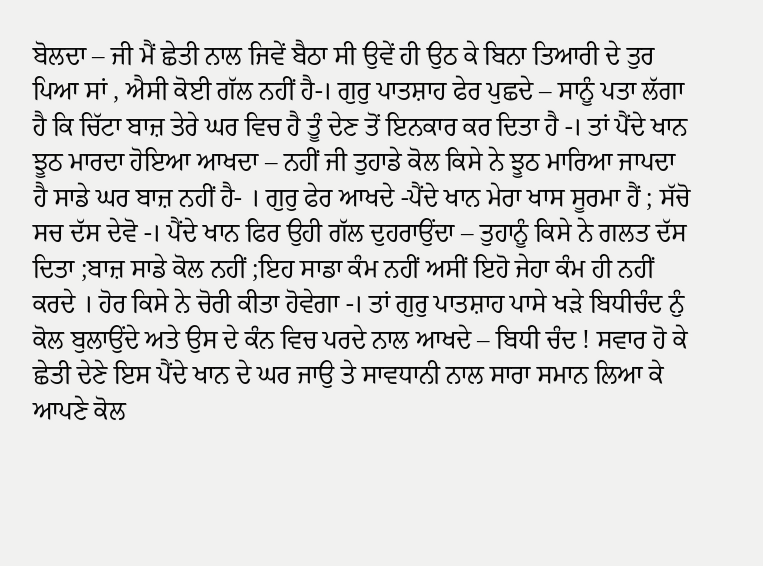ਬੋਲਦਾ – ਜੀ ਮੈਂ ਛੇਤੀ ਨਾਲ ਜਿਵੇਂ ਬੈਠਾ ਸੀ ਉਵੇਂ ਹੀ ਉਠ ਕੇ ਬਿਨਾ ਤਿਆਰੀ ਦੇ ਤੁਰ ਪਿਆ ਸਾਂ , ਐਸੀ ਕੋਈ ਗੱਲ ਨਹੀਂ ਹੈ-। ਗੁਰੁ ਪਾਤਸ਼ਾਹ ਫੇਰ ਪੁਛਦੇ – ਸਾਨੂੰ ਪਤਾ ਲੱਗਾ ਹੈ ਕਿ ਚਿੱਟਾ ਬਾਜ਼ ਤੇਰੇ ਘਰ ਵਿਚ ਹੈ ਤੂੰ ਦੇਣ ਤੋਂ ਇਨਕਾਰ ਕਰ ਦਿਤਾ ਹੈ -। ਤਾਂ ਪੈਂਦੇ ਖਾਨ ਝੂਠ ਮਾਰਦਾ ਹੋਇਆ ਆਖਦਾ – ਨਹੀਂ ਜੀ ਤੁਹਾਡੇ ਕੋਲ ਕਿਸੇ ਨੇ ਝੂਠ ਮਾਰਿਆ ਜਾਪਦਾ ਹੈ ਸਾਡੇ ਘਰ ਬਾਜ਼ ਨਹੀਂ ਹੈ- । ਗੁਰੁ ਫੇਰ ਆਖਦੇ -ਪੈਂਦੇ ਖਾਨ ਮੇਰਾ ਖਾਸ ਸੂਰਮਾ ਹੈਂ ; ਸੱਚੋ ਸਚ ਦੱਸ ਦੇਵੋ -। ਪੈਂਦੇ ਖਾਨ ਫਿਰ ਉਹੀ ਗੱਲ ਦੁਹਰਾਉਂਦਾ – ਤੁਹਾਨੂੰ ਕਿਸੇ ਨੇ ਗਲਤ ਦੱਸ ਦਿਤਾ ;ਬਾਜ਼ ਸਾਡੇ ਕੋਲ ਨਹੀਂ ;ਇਹ ਸਾਡਾ ਕੰਮ ਨਹੀਂ ਅਸੀਂ ਇਹੋ ਜੇਹਾ ਕੰਮ ਹੀ ਨਹੀਂ ਕਰਦੇ । ਹੋਰ ਕਿਸੇ ਨੇ ਚੋਰੀ ਕੀਤਾ ਹੋਵੇਗਾ -। ਤਾਂ ਗੁਰੁ ਪਾਤਸ਼ਾਹ ਪਾਸੇ ਖੜੇ ਬਿਧੀਚੰਦ ਨੁੰ ਕੋਲ ਬੁਲਾਉਂਦੇ ਅਤੇ ਉਸ ਦੇ ਕੰਨ ਵਿਚ ਪਰਦੇ ਨਾਲ ਆਖਦੇ – ਬਿਧੀ ਚੰਦ ! ਸਵਾਰ ਹੋ ਕੇ ਛੇਤੀ ਦੇਣੇ ਇਸ ਪੈਂਦੇ ਖਾਨ ਦੇ ਘਰ ਜਾਉ ਤੇ ਸਾਵਧਾਨੀ ਨਾਲ ਸਾਰਾ ਸਮਾਨ ਲਿਆ ਕੇ ਆਪਣੇ ਕੋਲ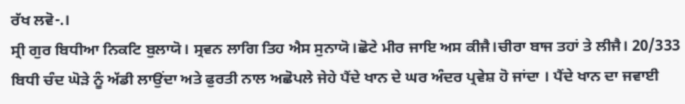ਰੱਖ ਲਵੋ-.।
ਸ੍ਰੀ ਗੁਰ ਬਿਧੀਆ ਨਿਕਟਿ ਬੁਲਾਯੋ। ਸ੍ਰਵਨ ਲਾਗਿ ਤਿਹ ਐਸ ਸੁਨਾਯੋ।ਛੋਟੇ ਮੀਰ ਜਾਇ ਅਸ ਕੀਜੈ।ਚੀਰਾ ਬਾਜ ਤਹਾਂ ਤੇ ਲੀਜੈ। 20/333
ਬਿਧੀ ਚੰਦ ਘੋੜੇ ਨੂੰ ਅੱਡੀ ਲਾਉਂਦਾ ਅਤੇ ਫੁਰਤੀ ਨਾਲ ਅਛੋਪਲੇ ਜੇਹੇ ਪੈਂਦੇ ਖਾਨ ਦੇ ਘਰ ਅੰਦਰ ਪ੍ਰਵੇਸ਼ ਹੋ ਜਾਂਦਾ । ਪੈਂਦੇ ਖਾਨ ਦਾ ਜਵਾਈ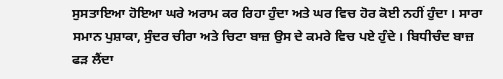ਸੁਸਤਾਇਆ ਹੋਇਆ ਘਰੇ ਅਰਾਮ ਕਰ ਰਿਹਾ ਹੁੰਦਾ ਅਤੇ ਘਰ ਵਿਚ ਹੋਰ ਕੋਈ ਨਹੀਂ ਹੁੰਦਾ । ਸਾਰਾ ਸਮਾਨ ਪੁਸ਼ਾਕਾ, ਸੁੰਦਰ ਚੀਰਾ ਅਤੇ ਚਿਟਾ ਬਾਜ਼ ਉਸ ਦੇ ਕਮਰੇ ਵਿਚ ਪਏ ਹੁੰਦੇ । ਬਿਧੀਚੰਦ ਬਾਜ਼ ਫੜ ਲੈਂਦਾ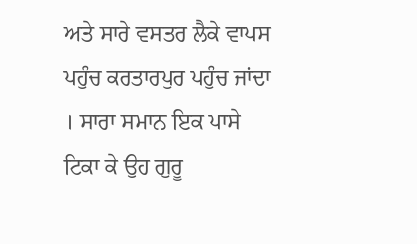ਅਤੇ ਸਾਰੇ ਵਸਤਰ ਲੈਕੇ ਵਾਪਸ ਪਹੁੰਚ ਕਰਤਾਰਪੁਰ ਪਹੁੰਚ ਜਾਂਦਾ । ਸਾਰਾ ਸਮਾਨ ਇਕ ਪਾਸੇ ਟਿਕਾ ਕੇ ਉਹ ਗੁਰੂ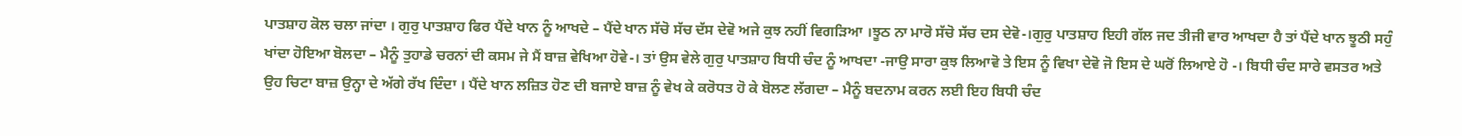ਪਾਤਸ਼ਾਹ ਕੋਲ ਚਲਾ ਜਾਂਦਾ । ਗੁਰੁ ਪਾਤਸ਼ਾਹ ਫਿਰ ਪੈਂਦੇ ਖਾਨ ਨੂੰ ਆਖਦੇ – ਪੈਂਦੇ ਖਾਨ ਸੱਚੋ ਸੱਚ ਦੱਸ ਦੇਵੋ ਅਜੇ ਕੁਝ ਨਹੀਂ ਵਿਗੜਿਆ ।ਝੂਠ ਨਾ ਮਾਰੋ ਸੱਚੋ ਸੱਚ ਦਸ ਦੇਵੋ-।ਗੁਰੁ ਪਾਤਸ਼ਾਹ ਇਹੀ ਗੱਲ ਜਦ ਤੀਜੀ ਵਾਰ ਆਖਦਾ ਹੈ ਤਾਂ ਪੈਂਦੇ ਖਾਨ ਝੂਠੀ ਸਹੁੰ ਖਾਂਦਾ ਹੋਇਆ ਬੋਲਦਾ – ਮੈਨੂੰ ਤੁਹਾਡੇ ਚਰਨਾਂ ਦੀ ਕਸਮ ਜੇ ਮੈਂ ਬਾਜ਼ ਵੇਖਿਆ ਹੋਵੇ-। ਤਾਂ ਉਸ ਵੇਲੇ ਗੁਰੁ ਪਾਤਸ਼ਾਹ ਬਿਧੀ ਚੰਦ ਨੂੰ ਆਖਦਾ -ਜਾਉ ਸਾਰਾ ਕੁਝ ਲਿਆਵੋ ਤੇ ਇਸ ਨੂੰ ਵਿਖਾ ਦੇਵੋ ਜੋ ਇਸ ਦੇ ਘਰੋਂ ਲਿਆਏ ਹੋ -। ਬਿਧੀ ਚੰਦ ਸਾਰੇ ਵਸਤਰ ਅਤੇ ਉਹ ਚਿਟਾ ਬਾਜ਼ ਉਨ੍ਹਾ ਦੇ ਅੱਗੇ ਰੱਖ ਦਿੰਦਾ । ਪੈਂਦੇ ਖਾਨ ਲਜ਼ਿਤ ਹੋਣ ਦੀ ਬਜਾਏ ਬਾਜ਼ ਨੂੰ ਵੇਖ ਕੇ ਕਰੋਧਤ ਹੋ ਕੇ ਬੋਲਣ ਲੱਗਦਾ – ਮੈਨੂੰ ਬਦਨਾਮ ਕਰਨ ਲਈ ਇਹ ਬਿਧੀ ਚੰਦ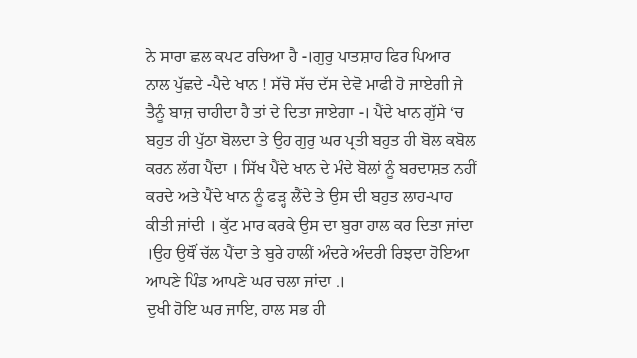ਨੇ ਸਾਰਾ ਛਲ ਕਪਟ ਰਚਿਆ ਹੈ -।ਗੁਰੁ ਪਾਤਸ਼ਾਹ ਫਿਰ ਪਿਆਰ ਨਾਲ ਪੁੱਛਦੇ -ਪੈਦੇ ਖਾਨ ! ਸੱਚੋ ਸੱਚ ਦੱਸ ਦੇਵੋ ਮਾਫੀ ਹੋ ਜਾਏਗੀ ਜੇ ਤੈਨੂੰ ਬਾਜ਼ ਚਾਹੀਦਾ ਹੈ ਤਾਂ ਦੇ ਦਿਤਾ ਜਾਏਗਾ -। ਪੈਂਦੇ ਖਾਨ ਗੁੱਸੇ ‘ਚ ਬਹੁਤ ਹੀ ਪੁੱਠਾ ਬੋਲਦਾ ਤੇ ਉਹ ਗੁਰੁ ਘਰ ਪ੍ਰਤੀ ਬਹੁਤ ਹੀ ਬੋਲ ਕਬੋਲ ਕਰਨ ਲੱਗ ਪੈਂਦਾ । ਸਿੱਖ ਪੈਂਦੇ ਖਾਨ ਦੇ ਮੰਦੇ ਬੋਲਾਂ ਨੂੰ ਬਰਦਾਸ਼ਤ ਨਹੀਂ ਕਰਦੇ ਅਤੇ ਪੈਂਦੇ ਖਾਨ ਨੂੰ ਫੜ੍ਹ ਲੈਂਦੇ ਤੇ ਉਸ ਦੀ ਬਹੁਤ ਲਾਹ-ਪਾਹ ਕੀਤੀ ਜਾਂਦੀ । ਕੁੱਟ ਮਾਰ ਕਰਕੇ ਉਸ ਦਾ ਬੁਰਾ ਹਾਲ ਕਰ ਦਿਤਾ ਜਾਂਦਾ ।ਉਹ ਉਥੌਂ ਚੱਲ ਪੈਂਦਾ ਤੇ ਬੁਰੇ ਹਾਲੀਂ ਅੰਦਰੇ ਅੰਦਰੀ ਰਿਝਦਾ ਹੋਇਆ ਆਪਣੇ ਪਿੰਡ ਆਪਣੇ ਘਰ ਚਲਾ ਜਾਂਦਾ .।
ਦੁਖੀ ਹੋਇ ਘਰ ਜਾਇ, ਹਾਲ ਸਭ ਹੀ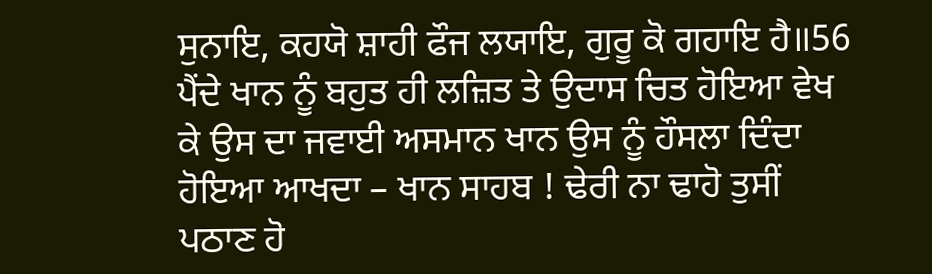ਸੁਨਾਇ, ਕਹਯੋ ਸ਼ਾਹੀ ਫੌਜ ਲਯਾਇ, ਗੁਰੂ ਕੋ ਗਹਾਇ ਹੈ॥56
ਪੈਂਦੇ ਖਾਨ ਨੂੰ ਬਹੁਤ ਹੀ ਲਜ਼ਿਤ ਤੇ ਉਦਾਸ ਚਿਤ ਹੋਇਆ ਵੇਖ ਕੇ ਉਸ ਦਾ ਜਵਾਈ ਅਸਮਾਨ ਖਾਨ ਉਸ ਨੂੰ ਹੌਸਲਾ ਦਿੰਦਾ ਹੋਇਆ ਆਖਦਾ – ਖਾਨ ਸਾਹਬ ! ਢੇਰੀ ਨਾ ਢਾਹੋ ਤੁਸੀਂ ਪਠਾਣ ਹੋ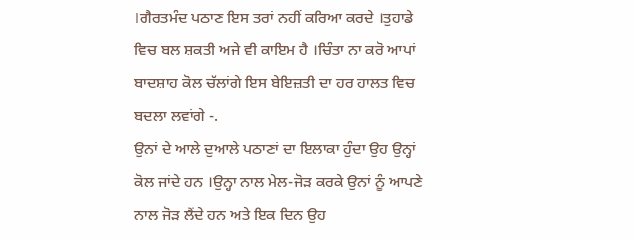।ਗੈਰਤਮੰਦ ਪਠਾਣ ਇਸ ਤਰਾਂ ਨਹੀਂ ਕਰਿਆ ਕਰਦੇ ।ਤੁਹਾਡੇ ਵਿਚ ਬਲ ਸ਼ਕਤੀ ਅਜੇ ਵੀ ਕਾਇਮ ਹੈ ।ਚਿੰਤਾ ਨਾ ਕਰੋ ਆਪਾਂ ਬਾਦਸ਼ਾਹ ਕੋਲ ਚੱਲਾਂਗੇ ਇਸ ਬੇਇਜ਼ਤੀ ਦਾ ਹਰ ਹਾਲਤ ਵਿਚ ਬਦਲਾ ਲਵਾਂਗੇ -.
ਉਨਾਂ ਦੇ ਆਲੇ ਦੁਆਲੇ ਪਠਾਣਾਂ ਦਾ ਇਲਾਕਾ ਹੁੰਦਾ ਉਹ ਉਨ੍ਹਾਂ ਕੋਲ ਜਾਂਦੇ ਹਨ ।ਉਨ੍ਹਾ ਨਾਲ ਮੇਲ-ਜੋੜ ਕਰਕੇ ਉਨਾਂ ਨੂੰ ਆਪਣੇ ਨਾਲ ਜੋੜ ਲੈਂਦੇ ਹਨ ਅਤੇ ਇਕ ਦਿਨ ਉਹ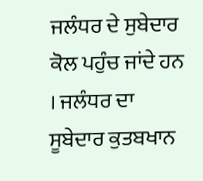ਜਲੰਧਰ ਦੇ ਸੁਬੇਦਾਰ ਕੋਲ ਪਹੁੰਚ ਜਾਂਦੇ ਹਨ । ਜਲੰਧਰ ਦਾ ਸੂਬੇਦਾਰ ਕੁਤਬਖਾਨ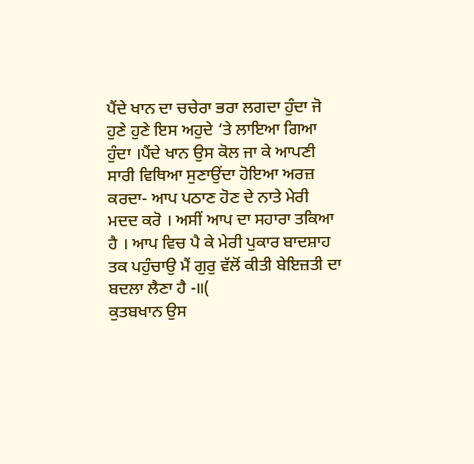ਪੈਂਦੇ ਖਾਨ ਦਾ ਚਚੇਰਾ ਭਰਾ ਲਗਦਾ ਹੁੰਦਾ ਜੋ ਹੁਣੇ ਹੁਣੇ ਇਸ ਅਹੁਦੇ ‘ਤੇ ਲਾਇਆ ਗਿਆ ਹੁੰਦਾ ।ਪੈਂਦੇ ਖਾਨ ਉਸ ਕੋਲ ਜਾ ਕੇ ਆਪਣੀ ਸਾਰੀ ਵਿਥਿਆ ਸੁਣਾਉਂਦਾ ਹੋਇਆ ਅਰਜ਼ ਕਰਦਾ- ਆਪ ਪਠਾਣ ਹੋਣ ਦੇ ਨਾਤੇ ਮੇਰੀ ਮਦਦ ਕਰੋ । ਅਸੀਂ ਆਪ ਦਾ ਸਹਾਰਾ ਤਕਿਆ ਹੈ । ਆਪ ਵਿਚ ਪੈ ਕੇ ਮੇਰੀ ਪੁਕਾਰ ਬਾਦਸ਼ਾਹ ਤਕ ਪਹੁੰਚਾਉ ਮੈਂ ਗੁਰੁ ਵੱਲੋਂ ਕੀਤੀ ਬੇਇਜ਼ਤੀ ਦਾ ਬਦਲਾ ਲੈਣਾ ਹੈ -॥(
ਕੁਤਬਖਾਨ ਉਸ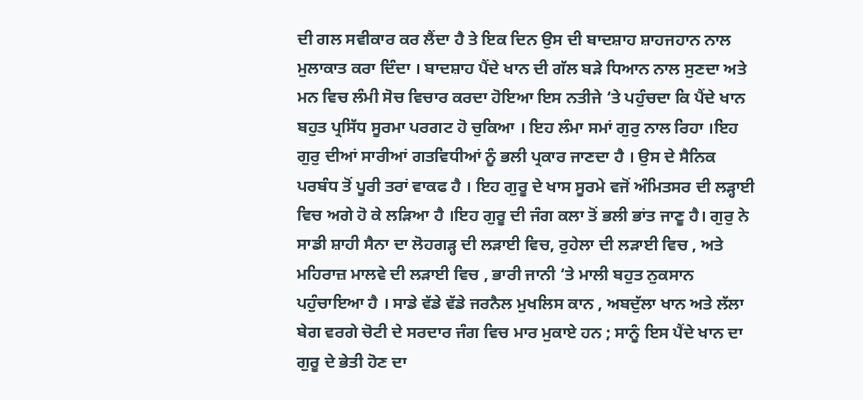ਦੀ ਗਲ ਸਵੀਕਾਰ ਕਰ ਲੈਂਦਾ ਹੈ ਤੇ ਇਕ ਦਿਨ ਉਸ ਦੀ ਬਾਦਸ਼ਾਹ ਸ਼ਾਹਜਹਾਨ ਨਾਲ ਮੁਲਾਕਾਤ ਕਰਾ ਦਿੰਦਾ । ਬਾਦਸ਼ਾਹ ਪੈਂਦੇ ਖਾਨ ਦੀ ਗੱਲ ਬੜੇ ਧਿਆਨ ਨਾਲ ਸੁਣਦਾ ਅਤੇ ਮਨ ਵਿਚ ਲੰਮੀ ਸੋਚ ਵਿਚਾਰ ਕਰਦਾ ਹੋਇਆ ਇਸ ਨਤੀਜੇ ‘ਤੇ ਪਹੁੰਚਦਾ ਕਿ ਪੈਂਦੇ ਖਾਨ ਬਹੁਤ ਪ੍ਰਸਿੱਧ ਸੂਰਮਾ ਪਰਗਟ ਹੋ ਚੁਕਿਆ । ਇਹ ਲੰਮਾ ਸਮਾਂ ਗੁਰੁ ਨਾਲ ਰਿਹਾ ।ਇਹ ਗੁਰੁ ਦੀਆਂ ਸਾਰੀਆਂ ਗਤਵਿਧੀਆਂ ਨੂੰ ਭਲੀ ਪ੍ਰਕਾਰ ਜਾਣਦਾ ਹੈ । ਉਸ ਦੇ ਸੈਨਿਕ ਪਰਬੰਧ ਤੋਂ ਪੂਰੀ ਤਰਾਂ ਵਾਕਫ ਹੈ । ਇਹ ਗੁਰੂ ਦੇ ਖਾਸ ਸੂਰਮੇ ਵਜੋਂ ਅੰਮਿਤਸਰ ਦੀ ਲੜ੍ਹਾਈ ਵਿਚ ਅਗੇ ਹੋ ਕੇ ਲੜਿਆ ਹੈ ।ਇਹ ਗੁਰੂ ਦੀ ਜੰਗ ਕਲਾ ਤੋਂ ਭਲੀ ਭਾਂਤ ਜਾਣੂ ਹੈ। ਗੁਰੁ ਨੇ ਸਾਡੀ ਸ਼ਾਹੀ ਸੈਨਾ ਦਾ ਲੋਹਗੜ੍ਹ ਦੀ ਲੜਾਈ ਵਿਚ, ਰੁਹੇਲਾ ਦੀ ਲੜਾਈ ਵਿਚ , ਅਤੇ ਮਹਿਰਾਜ਼ ਮਾਲਵੇ ਦੀ ਲੜਾਈ ਵਿਚ , ਭਾਰੀ ਜਾਨੀ ‘ਤੇ ਮਾਲੀ ਬਹੁਤ ਨੁਕਸਾਨ ਪਹੁੰਚਾਇਆ ਹੈ । ਸਾਡੇ ਵੱਡੇ ਵੱਡੇ ਜਰਨੈਲ ਮੁਖਲਿਸ ਕਾਨ , ਅਬਦੁੱਲਾ ਖਾਨ ਅਤੇ ਲੱਲਾ ਬੇਗ ਵਰਗੇ ਚੋਟੀ ਦੇ ਸਰਦਾਰ ਜੰਗ ਵਿਚ ਮਾਰ ਮੁਕਾਏ ਹਨ ; ਸਾਨੂੰ ਇਸ ਪੈਂਦੇ ਖਾਨ ਦਾ ਗੁਰੂ ਦੇ ਭੇਤੀ ਹੋਣ ਦਾ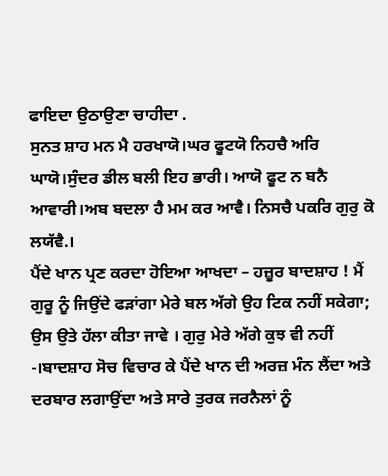ਫਾਇਦਾ ਉਠਾਉਣਾ ਚਾਹੀਦਾ .
ਸੁਨਤ ਸ਼ਾਹ ਮਨ ਮੈ ਹਰਖਾਯੋ।ਘਰ ਫੂਟਯੋ ਨਿਹਚੈ ਅਰਿ ਘਾਯੋ।ਸੁੰਦਰ ਡੀਲ ਬਲੀ ਇਹ ਭਾਰੀ। ਆਯੋ ਫੂਟ ਨ ਬਨੈ ਆਵਾਰੀ।ਅਬ ਬਦਲਾ ਹੈ ਮਮ ਕਰ ਆਵੈ। ਨਿਸਚੈ ਪਕਰਿ ਗੁਰੁ ਕੋ ਲਯੱਵੈ.।
ਪੈਂਦੇ ਖਾਨ ਪ੍ਰਣ ਕਰਦਾ ਹੋਇਆ ਆਖਦਾ – ਹਜ਼ੂਰ ਬਾਦਸ਼ਾਹ ! ਮੈਂ ਗੁਰੂ ਨੂੰ ਜਿਉਂਦੇ ਫੜਾਂਗਾ ਮੇਰੇ ਬਲ ਅੱਗੇ ਉਹ ਟਿਕ ਨਹੀਂ ਸਕੇਗਾ; ਉਸ ਉਤੇ ਹੱਲਾ ਕੀਤਾ ਜਾਵੇ । ਗੁਰੁ ਮੇਰੇ ਅੱਗੇ ਕੁਝ ਵੀ ਨਹੀਂ -।ਬਾਦਸ਼ਾਹ ਸੋਚ ਵਿਚਾਰ ਕੇ ਪੈਂਦੇ ਖਾਨ ਦੀ ਅਰਜ਼ ਮੰਨ ਲੈਂਦਾ ਅਤੇ ਦਰਬਾਰ ਲਗਾਉਂਦਾ ਅਤੇ ਸਾਰੇ ਤੁਰਕ ਜਰਨੈਲਾਂ ਨੂੰ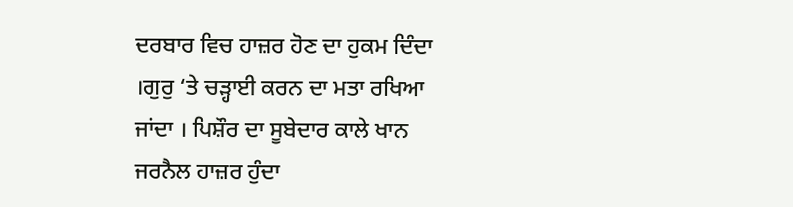ਦਰਬਾਰ ਵਿਚ ਹਾਜ਼ਰ ਹੋਣ ਦਾ ਹੁਕਮ ਦਿੰਦਾ ।ਗੁਰੁ ‘ਤੇ ਚੜ੍ਹਾਈ ਕਰਨ ਦਾ ਮਤਾ ਰਖਿਆ ਜਾਂਦਾ । ਪਿਸ਼ੌਰ ਦਾ ਸੂਬੇਦਾਰ ਕਾਲੇ ਖਾਨ ਜਰਨੈਲ ਹਾਜ਼ਰ ਹੁੰਦਾ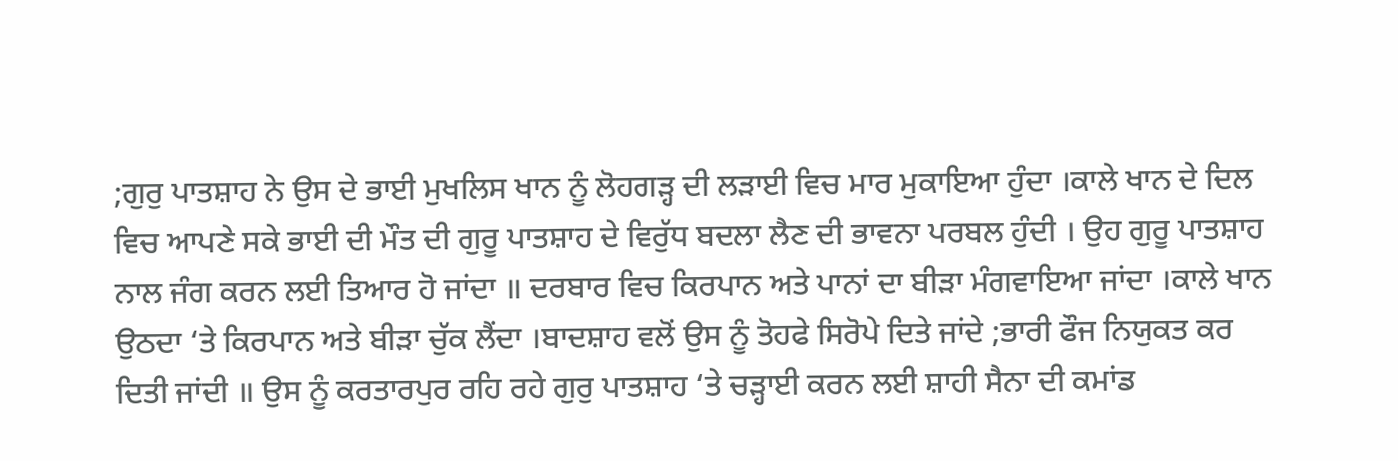;ਗੁਰੁ ਪਾਤਸ਼ਾਹ ਨੇ ਉਸ ਦੇ ਭਾਈ ਮੁਖਲਿਸ ਖਾਨ ਨੂੰ ਲੋਹਗੜ੍ਹ ਦੀ ਲੜਾਈ ਵਿਚ ਮਾਰ ਮੁਕਾਇਆ ਹੁੰਦਾ ।ਕਾਲੇ ਖਾਨ ਦੇ ਦਿਲ ਵਿਚ ਆਪਣੇ ਸਕੇ ਭਾਈ ਦੀ ਮੌਤ ਦੀ ਗੁਰੂ ਪਾਤਸ਼ਾਹ ਦੇ ਵਿਰੁੱਧ ਬਦਲਾ ਲੈਣ ਦੀ ਭਾਵਨਾ ਪਰਬਲ ਹੁੰਦੀ । ਉਹ ਗੁਰੂ ਪਾਤਸ਼ਾਹ ਨਾਲ ਜੰਗ ਕਰਨ ਲਈ ਤਿਆਰ ਹੋ ਜਾਂਦਾ ॥ ਦਰਬਾਰ ਵਿਚ ਕਿਰਪਾਨ ਅਤੇ ਪਾਨਾਂ ਦਾ ਬੀੜਾ ਮੰਗਵਾਇਆ ਜਾਂਦਾ ।ਕਾਲੇ ਖਾਨ ਉਠਦਾ ‘ਤੇ ਕਿਰਪਾਨ ਅਤੇ ਬੀੜਾ ਚੁੱਕ ਲੈਂਦਾ ।ਬਾਦਸ਼ਾਹ ਵਲੋਂ ਉਸ ਨੂੰ ਤੋਹਫੇ ਸਿਰੋਪੇ ਦਿਤੇ ਜਾਂਦੇ ;ਭਾਰੀ ਫੌਜ ਨਿਯੁਕਤ ਕਰ ਦਿਤੀ ਜਾਂਦੀ ॥ ਉਸ ਨੂੰ ਕਰਤਾਰਪੁਰ ਰਹਿ ਰਹੇ ਗੁਰੁ ਪਾਤਸ਼ਾਹ ‘ਤੇ ਚੜ੍ਹਾਈ ਕਰਨ ਲਈ ਸ਼ਾਹੀ ਸੈਨਾ ਦੀ ਕਮਾਂਡ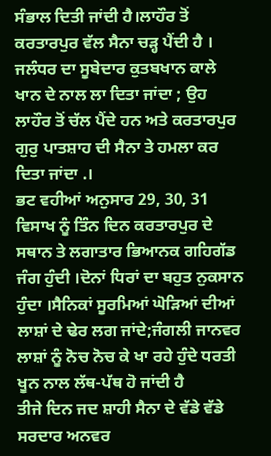ਸੰਭਾਲ ਦਿਤੀ ਜਾਂਦੀ ਹੈ।ਲਾਹੌਰ ਤੋਂ ਕਰਤਾਰਪੁਰ ਵੱਲ ਸੈਨਾ ਚੜ੍ਹ ਪੈਂਦੀ ਹੈ । ਜਲੰਧਰ ਦਾ ਸੂਬੇਦਾਰ ਕੁਤਬਖਾਨ ਕਾਲੇ ਖਾਨ ਦੇ ਨਾਲ ਲਾ ਦਿਤਾ ਜਾਂਦਾ ; ਉਹ ਲਾਹੌਰ ਤੋਂ ਚੱਲ ਪੈਂਦੇ ਹਨ ਅਤੇ ਕਰਤਾਰਪੁਰ ਗੁਰੁ ਪਾਤਸ਼ਾਹ ਦੀ ਸੈਨਾ ਤੇ ਹਮਲਾ ਕਰ ਦਿਤਾ ਜਾਂਦਾ .।
ਭਟ ਵਹੀਆਂ ਅਨੁਸਾਰ 29, 30, 31 ਵਿਸਾਖ ਨੂੰ ਤਿੰਨ ਦਿਨ ਕਰਤਾਰਪੁਰ ਦੇ ਸਥਾਨ ਤੇ ਲਗਾਤਾਰ ਭਿਆਨਕ ਗਹਿਗੱਡ ਜੰਗ ਹੁੰਦੀ ।ਦੋਨਾਂ ਧਿਰਾਂ ਦਾ ਬਹੁਤ ਨੁਕਸਾਨ ਹੁੰਦਾ ।ਸੈਨਿਕਾਂ ਸੂਰਮਿਆਂ ਘੋੜਿਆਂ ਦੀਆਂ ਲਾਸ਼ਾਂ ਦੇ ਢੇਰ ਲਗ ਜਾਂਦੇ;ਜੰਗਲੀ ਜਾਨਵਰ ਲਾਸ਼ਾਂ ਨੂੰ ਨੋਚ ਨੋਚ ਕੇ ਖਾ ਰਹੇ ਹੁੰਦੇ ਧਰਤੀ ਖੂਨ ਨਾਲ ਲੱਥ-ਪੱਥ ਹੋ ਜਾਂਦੀ ਹੈ
ਤੀਜੇ ਦਿਨ ਜਦ ਸ਼ਾਹੀ ਸੈਨਾ ਦੇ ਵੱਡੇ ਵੱਡੇ ਸਰਦਾਰ ਅਨਵਰ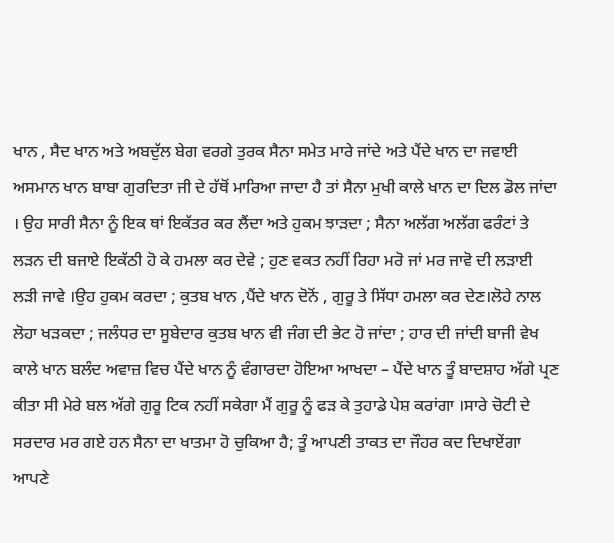ਖਾਨ , ਸੈਦ ਖਾਨ ਅਤੇ ਅਬਦੁੱਲ ਬੇਗ ਵਰਗੇ ਤੁਰਕ ਸੈਨਾ ਸਮੇਤ ਮਾਰੇ ਜਾਂਦੇ ਅਤੇ ਪੈਂਦੇ ਖਾਨ ਦਾ ਜਵਾਈ ਅਸਮਾਨ ਖਾਨ ਬਾਬਾ ਗੁਰਦਿਤਾ ਜੀ ਦੇ ਹੱਥੋਂ ਮਾਰਿਆ ਜਾਦਾ ਹੈ ਤਾਂ ਸੈਨਾ ਮੁਖੀ ਕਾਲੇ ਖਾਨ ਦਾ ਦਿਲ ਡੋਲ ਜਾਂਦਾ । ਉਹ ਸਾਰੀ ਸੈਨਾ ਨੂੰ ਇਕ ਥਾਂ ਇਕੱਤਰ ਕਰ ਲੈਂਦਾ ਅਤੇ ਹੁਕਮ ਝਾੜਦਾ ; ਸੈਨਾ ਅਲੱਗ ਅਲੱਗ ਫਰੰਟਾਂ ਤੇ ਲੜਨ ਦੀ ਬਜਾਏ ਇਕੱਠੀ ਹੋ ਕੇ ਹਮਲਾ ਕਰ ਦੇਵੇ ; ਹੁਣ ਵਕਤ ਨਹੀਂ ਰਿਹਾ ਮਰੋ ਜਾਂ ਮਰ ਜਾਵੋ ਦੀ ਲੜਾਈ ਲੜੀ ਜਾਵੇ ।ਉਹ ਹੁਕਮ ਕਰਦਾ ; ਕੁਤਬ ਖਾਨ ,ਪੈਂਦੇ ਖਾਨ ਦੋਨੋਂ , ਗੁਰੂ ਤੇ ਸਿੱਧਾ ਹਮਲਾ ਕਰ ਦੇਣ।ਲੋਹੇ ਨਾਲ ਲੋਹਾ ਖੜਕਦਾ ; ਜਲੰਧਰ ਦਾ ਸੂਬੇਦਾਰ ਕੁਤਬ ਖਾਨ ਵੀ ਜੰਗ ਦੀ ਭੇਟ ਹੋ ਜਾਂਦਾ ; ਹਾਰ ਦੀ ਜਾਂਦੀ ਬਾਜੀ ਵੇਖ ਕਾਲੇ ਖਾਨ ਬਲੰਦ ਅਵਾਜ਼ ਵਿਚ ਪੈਂਦੇ ਖਾਨ ਨੂੰ ਵੰਗਾਰਦਾ ਹੋਇਆ ਆਖਦਾ – ਪੈਂਦੇ ਖਾਨ ਤੂੰ ਬਾਦਸ਼ਾਹ ਅੱਗੇ ਪ੍ਰਣ ਕੀਤਾ ਸੀ ਮੇਰੇ ਬਲ ਅੱਗੇ ਗੁਰੂ ਟਿਕ ਨਹੀਂ ਸਕੇਗਾ ਮੈਂ ਗੁਰੂ ਨੂੰ ਫੜ ਕੇ ਤੁਹਾਡੇ ਪੇਸ਼ ਕਰਾਂਗਾ ।ਸਾਰੇ ਚੋਟੀ ਦੇ ਸਰਦਾਰ ਮਰ ਗਏ ਹਨ ਸੈਨਾ ਦਾ ਖਾਤਮਾ ਹੋ ਚੁਕਿਆ ਹੈ; ਤੂੰ ਆਪਣੀ ਤਾਕਤ ਦਾ ਜੌਹਰ ਕਦ ਦਿਖਾਏਂਗਾ ਆਪਣੇ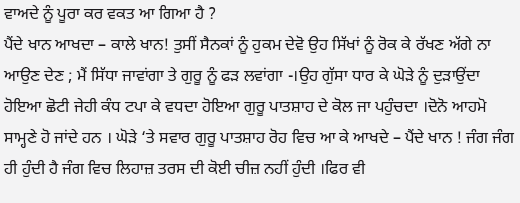ਵਾਅਦੇ ਨੂੰ ਪੂਰਾ ਕਰ ਵਕਤ ਆ ਗਿਆ ਹੈ ?
ਪੈਂਦੇ ਖਾਨ ਆਖਦਾ – ਕਾਲੇ ਖਾਨ! ਤੁਸੀਂ ਸੈਨਕਾਂ ਨੂੰ ਹੁਕਮ ਦੇਵੋ ਉਹ ਸਿੱਖਾਂ ਨੂੰ ਰੋਕ ਕੇ ਰੱਖਣ ਅੱਗੇ ਨਾ ਆਉਣ ਦੇਣ ; ਮੈਂ ਸਿੱਧਾ ਜਾਵਾਂਗਾ ਤੇ ਗੁਰੂ ਨੂੰ ਫੜ ਲਵਾਂਗਾ -।ਉਹ ਗੁੱਸਾ ਧਾਰ ਕੇ ਘੋੜੇ ਨੂੰ ਦੁੜਾਉਂਦਾ ਹੋਇਆ ਛੋਟੀ ਜੇਹੀ ਕੰਧ ਟਪਾ ਕੇ ਵਧਦਾ ਹੋਇਆ ਗੁਰੂ ਪਾਤਸ਼ਾਹ ਦੇ ਕੋਲ ਜਾ ਪਹੁੰਚਦਾ ।ਦੋਨੋ ਆਹਮੋ ਸਾਮ੍ਹਣੇ ਹੋ ਜਾਂਦੇ ਹਨ । ਘੋੜੇ ‘ਤੇ ਸਵਾਰ ਗੁਰੂ ਪਾਤਸ਼ਾਹ ਰੋਹ ਵਿਚ ਆ ਕੇ ਆਖਦੇ – ਪੈਂਦੇ ਖਾਨ ! ਜੰਗ ਜੰਗ ਹੀ ਹੁੰਦੀ ਹੈ ਜੰਗ ਵਿਚ ਲਿਹਾਜ਼ ਤਰਸ ਦੀ ਕੋਈ ਚੀਜ਼ ਨਹੀਂ ਹੁੰਦੀ ।ਫਿਰ ਵੀ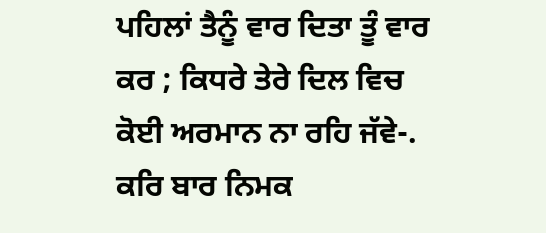ਪਹਿਲਾਂ ਤੈਨੂੰ ਵਾਰ ਦਿਤਾ ਤੂੰ ਵਾਰ ਕਰ ; ਕਿਧਰੇ ਤੇਰੇ ਦਿਲ ਵਿਚ ਕੋਈ ਅਰਮਾਨ ਨਾ ਰਹਿ ਜੱਵੇ-.
ਕਰਿ ਬਾਰ ਨਿਮਕ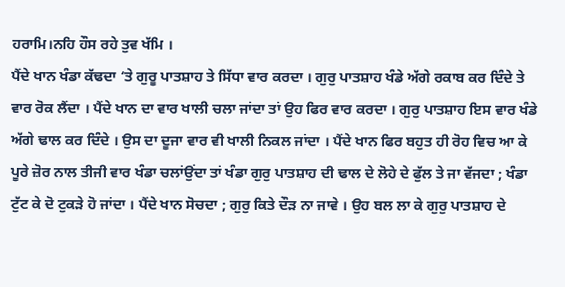ਹਰਾਮਿ।ਨਹਿ ਹੌਸ ਰਹੇ ਤੁਵ ਖੱਮਿ ।
ਪੈਂਦੇ ਖਾਨ ਖੰਡਾ ਕੱਢਦਾ ‘ਤੇ ਗੁਰੂ ਪਾਤਸ਼ਾਹ ਤੇ ਸਿੱਧਾ ਵਾਰ ਕਰਦਾ । ਗੁਰੁ ਪਾਤਸ਼ਾਹ ਖੰਡੇ ਅੱਗੇ ਰਕਾਬ ਕਰ ਦਿੰਦੇ ਤੇ ਵਾਰ ਰੋਕ ਲੈਂਦਾ । ਪੈਂਦੇ ਖਾਨ ਦਾ ਵਾਰ ਖਾਲੀ ਚਲਾ ਜਾਂਦਾ ਤਾਂ ਉਹ ਫਿਰ ਵਾਰ ਕਰਦਾ । ਗੁਰੁ ਪਾਤਸ਼ਾਹ ਇਸ ਵਾਰ ਖੰਡੇ ਅੱਗੇ ਢਾਲ ਕਰ ਦਿੰਦੇ । ਉਸ ਦਾ ਦੂਜਾ ਵਾਰ ਵੀ ਖਾਲੀ ਨਿਕਲ ਜਾਂਦਾ । ਪੈਂਦੇ ਖਾਨ ਫਿਰ ਬਹੁਤ ਹੀ ਰੋਹ ਵਿਚ ਆ ਕੇ ਪੂਰੇ ਜ਼ੋਰ ਨਾਲ ਤੀਜੀ ਵਾਰ ਖੰਡਾ ਚਲਾਂਉਂਦਾ ਤਾਂ ਖੰਡਾ ਗੁਰੁ ਪਾਤਸ਼ਾਹ ਦੀ ਢਾਲ ਦੇ ਲੋਹੇ ਦੇ ਫੁੱਲ ਤੇ ਜਾ ਵੱਜਦਾ ; ਖੰਡਾ ਟੁੱਟ ਕੇ ਦੋ ਟੁਕੜੇ ਹੋ ਜਾਂਦਾ । ਪੈਂਦੇ ਖਾਨ ਸੋਚਦਾ ; ਗੁਰੁ ਕਿਤੇ ਦੌੜ ਨਾ ਜਾਵੇ । ਉਹ ਬਲ ਲਾ ਕੇ ਗੁਰੁ ਪਾਤਸ਼ਾਹ ਦੇ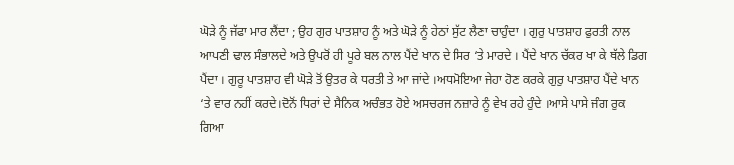ਘੋੜੇ ਨੂੰ ਜੱਫਾ ਮਾਰ ਲੈਂਦਾ ; ਉਹ ਗੁਰ ਪਾਤਸ਼ਾਹ ਨੂੰ ਅਤੇ ਘੋੜੇ ਨੂੰ ਹੇਠਾਂ ਸੁੱਟ ਲੈਣਾ ਚਾਹੁੰਦਾ । ਗੁਰੁ ਪਾਤਸ਼ਾਹ ਫੁਰਤੀ ਨਾਲ ਆਪਣੀ ਢਾਲ ਸੰਭਾਲਦੇ ਅਤੇ ਉਪਰੋਂ ਹੀ ਪੂਰੇ ਬਲ ਨਾਲ ਪੈਂਦੇ ਖਾਨ ਦੇ ਸਿਰ ‘ਤੇ ਮਾਰਦੇ । ਪੈਂਦੇ ਖਾਨ ਚੱਕਰ ਖਾ ਕੇ ਥੱਲੇ ਡਿਗ ਪੈਂਦਾ । ਗੁਰੂ ਪਾਤਸ਼ਾਹ ਵੀ ਘੋੜੇ ਤੋਂ ਉਤਰ ਕੇ ਧਰਤੀ ਤੇ ਆ ਜਾਂਦੇ ।ਅਧਮੋਇਆ ਜੇਹਾ ਹੋਣ ਕਰਕੇ ਗੁਰੁ ਪਾਤਸ਼ਾਹ ਪੈਂਦੇ ਖਾਨ ‘ਤੇ ਵਾਰ ਨਹੀਂ ਕਰਦੇ।ਦੋਨੋਂ ਧਿਰਾਂ ਦੇ ਸੈਨਿਕ ਅਚੰਭਤ ਹੋਏ ਅਸਚਰਜ ਨਜ਼ਾਰੇ ਨੂੰ ਵੇਖ ਰਹੇ ਹੁੰਦੇ ।ਆਸੇ ਪਾਸੇ ਜੰਗ ਰੁਕ ਗਿਆ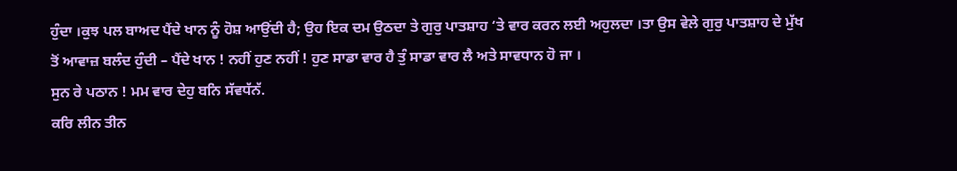ਹੁੰਦਾ ।ਕੁਝ ਪਲ ਬਾਅਦ ਪੈਂਦੇ ਖਾਨ ਨੂੰ ਹੋਸ਼ ਆਉਂਦੀ ਹੈ; ਉਹ ਇਕ ਦਮ ਉਠਦਾ ਤੇ ਗੁਰੁ ਪਾਤਸ਼ਾਹ ‘ਤੇ ਵਾਰ ਕਰਨ ਲਈ ਅਹੁਲਦਾ ।ਤਾ ਉਸ ਵੇਲੇ ਗੁਰੁ ਪਾਤਸ਼ਾਹ ਦੇ ਮੁੱਖ ਤੋਂ ਆਵਾਜ਼ ਬਲੰਦ ਹੁੰਦੀ – ਪੈਂਦੇ ਖਾਨ ! ਨਹੀਂ ਹੁਣ ਨਹੀਂ ! ਹੁਣ ਸਾਡਾ ਵਾਰ ਹੈ ਤੁੰ ਸਾਡਾ ਵਾਰ ਲੈ ਅਤੇ ਸਾਵਧਾਨ ਹੋ ਜਾ ।
ਸੁਨ ਰੇ ਪਠਾਨ ! ਮਮ ਵਾਰ ਦੇਹੁ ਬਨਿ ਸੱਵਧੱਨੱ.
ਕਰਿ ਲੀਨ ਤੀਨ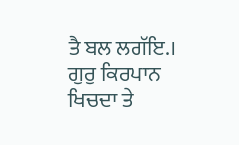ਤੈ ਬਲ ਲਗੱਇ.।
ਗੁਰੁ ਕਿਰਪਾਨ ਖਿਚਦਾ ਤੇ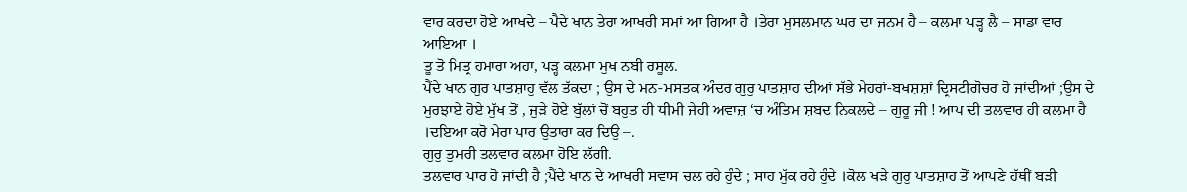ਵਾਰ ਕਰਦਾ ਹੋਏ ਆਖਦੇ – ਪੈਦੇ ਖਾਨ ਤੇਰਾ ਆਖਰੀ ਸਮਾਂ ਆ ਗਿਆ ਹੈ ।ਤੇਰਾ ਮੁਸਲਮਾਨ ਘਰ ਦਾ ਜਨਮ ਹੈ – ਕਲਮਾ ਪੜ੍ਹ ਲੈ – ਸਾਡਾ ਵਾਰ ਆਇਆ ।
ਤੂ ਤੋ ਮਿਤ੍ਰ ਹਮਾਰਾ ਅਹਾ, ਪੜ੍ਹ ਕਲਮਾ ਮੁਖ ਨਬੀ ਰਸੂਲ.
ਪੈਂਦੇ ਖਾਨ ਗੁਰ ਪਾਤਸ਼ਾਹੁ ਵੱਲ ਤੱਕਦਾ ; ਉਸ ਦੇ ਮਨ-ਮਸਤਕ ਅੰਦਰ ਗੁਰੁ ਪਾਤਸ਼ਾਹ ਦੀਆਂ ਸੱਭੇ ਮੇਹਰਾਂ-ਬਖਸ਼ਸ਼ਾਂ ਦ੍ਰਿਸਟੀਗੋਚਰ ਹੋ ਜਾਂਦੀਆਂ ;ਉਸ ਦੇ ਮੁਰਝਾਏ ਹੋਏ ਮੁੱਖ ਤੋਂ , ਜੁੜੇ ਹੋਏ ਬੁੱਲਾਂ ਚੋਂ ਬਹੁਤ ਹੀ ਧੀਮੀ ਜੇਹੀ ਅਵਾਜ਼ ‘ਚ ਅੰਤਿਮ ਸ਼ਬਦ ਨਿਕਲਦੇ – ਗੁਰੂ ਜੀ ! ਆਪ ਦੀ ਤਲਵਾਰ ਹੀ ਕਲਮਾ ਹੈ ।ਦਇਆ ਕਰੋ ਮੇਰਾ ਪਾਰ ਉਤਾਰਾ ਕਰ ਦਿਉ –.
ਗੁਰੁ ਤੁਮਰੀ ਤਲਵਾਰ ਕਲਮਾ ਹੋਇ ਲੱਗੀ.
ਤਲਵਾਰ ਪਾਰ ਹੋ ਜਾਂਦੀ ਹੈ ;ਪੈਂਦੇ ਖਾਨ ਦੇ ਆਖਰੀ ਸਵਾਸ ਚਲ ਰਹੇ ਹੁੰਦੇ ; ਸਾਹ ਮੁੱਕ ਰਹੇ ਹੁੰਦੇ ।ਕੋਲ ਖੜੇ ਗੁਰੁ ਪਾਤਸ਼ਾਹ ਤੋਂ ਆਪਣੇ ਹੱਥੀਂ ਬੜੀ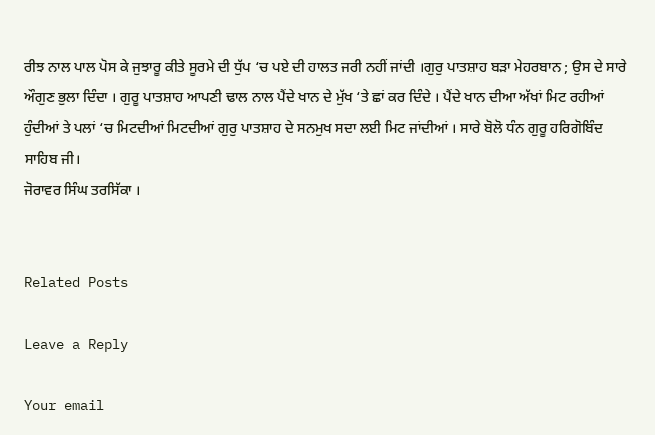ਰੀਝ ਨਾਲ ਪਾਲ ਪੋਸ ਕੇ ਜੁਝਾਰੂ ਕੀਤੇ ਸੂਰਮੇ ਦੀ ਧੁੱਪ ‘ਚ ਪਏ ਦੀ ਹਾਲਤ ਜਰੀ ਨਹੀਂ ਜਾਂਦੀ ।ਗੁਰੁ ਪਾਤਸ਼ਾਹ ਬੜਾ ਮੇਹਰਬਾਨ ; ਉਸ ਦੇ ਸਾਰੇ ਔਗੁਣ ਭੁਲਾ ਦਿੰਦਾ । ਗੁਰੂ ਪਾਤਸ਼ਾਹ ਆਪਣੀ ਢਾਲ ਨਾਲ ਪੈਂਦੇ ਖਾਨ ਦੇ ਮੁੱਖ ‘ਤੇ ਛਾਂ ਕਰ ਦਿੰਦੇ । ਪੈਂਦੇ ਖਾਨ ਦੀਆ ਅੱਖਾਂ ਮਿਟ ਰਹੀਆਂ ਹੁੰਦੀਆਂ ਤੇ ਪਲਾਂ ‘ਚ ਮਿਟਦੀਆਂ ਮਿਟਦੀਆਂ ਗੁਰੁ ਪਾਤਸ਼ਾਹ ਦੇ ਸਨਮੁਖ ਸਦਾ ਲਈ ਮਿਟ ਜਾਂਦੀਆਂ । ਸਾਰੇ ਬੋਲੋ ਧੰਨ ਗੁਰੂ ਹਰਿਗੋਬਿੰਦ ਸਾਹਿਬ ਜੀ।
ਜੋਰਾਵਰ ਸਿੰਘ ਤਰਸਿੱਕਾ ।


Related Posts

Leave a Reply

Your email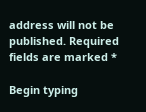address will not be published. Required fields are marked *

Begin typing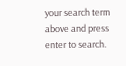your search term above and press enter to search.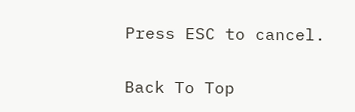Press ESC to cancel.

Back To Top